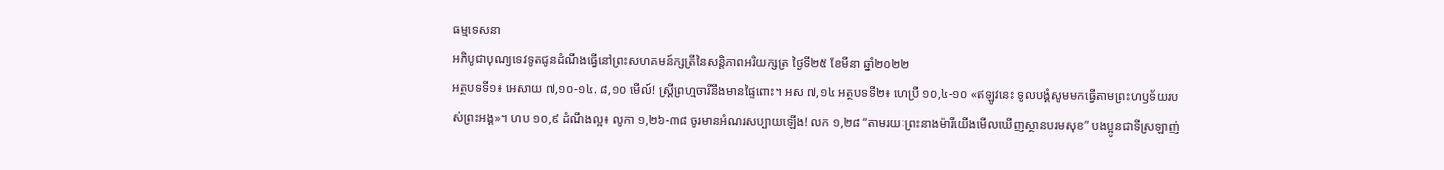ធម្មទេសនា
អភិបូជាបុណ្យទេវទូតជូនដំណឹងធ្វើនៅព្រះសហគមន៍ក្សត្រីនៃសន្តិភាពអរិយក្សត្រ ថ្ងៃទី២៥ ខែមីនា ឆ្នាំ២០២២
អត្ថបទទី១៖ អេសាយ ៧,១០-១៤. ៨,១០ មើល៍! ស្ត្រីព្រហ្មចារីនឹងមានផ្ទៃពោះ។ អស ៧,១៤ អត្ថបទទី២៖ ហេប្រឺ ១០,៤-១០ «ឥឡូវនេះ ទូលបង្គំសូមមកធ្វើតាមព្រះហឫទ័យរបស់ព្រះអង្គ»។ ហប ១០,៩ ដំណឹងល្អ៖ លូកា ១,២៦-៣៨ ចូរមានអំណរសប្បាយឡើង! លក ១,២៨ “តាមរយៈព្រះនាងម៉ារីយើងមើលឃើញស្ថានបរមសុខ” បងប្អូនជាទីស្រឡាញ់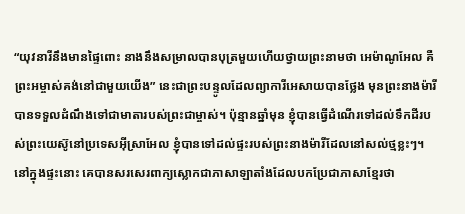“យុវនារីនឹងមានផ្ទៃពោះ នាងនឹងសម្រាលបានបុត្រមួយហើយថ្វាយព្រះនាមថា អេម៉ាណូអែល គឺព្រះអម្ចាស់គង់នៅជាមួយយើង” នេះជាព្រះបន្ទូលដែលព្យាការីអេសាយបានថ្លែង មុនព្រះនាងម៉ារីបានទទួលដំណឹងទៅជាមាតារបស់ព្រះជាម្ចាស់។ ប៉ុន្មានឆ្នាំមុន ខ្ញុំបានធ្វើដំណើរទៅដល់ទឹកដីរបស់ព្រះយេស៊ូនៅប្រទេសអ៊ីស្រាអែល ខ្ញុំបានទៅដល់ផ្ទះរបស់ព្រះនាងម៉ារីដែលនៅសល់ថ្មខ្លះៗ។ នៅក្នុងផ្ទះនោះ គេបានសរសេរពាក្យស្លោកជាភាសាឡាតាំងដែលបកប្រែជាភាសាខ្មែរថា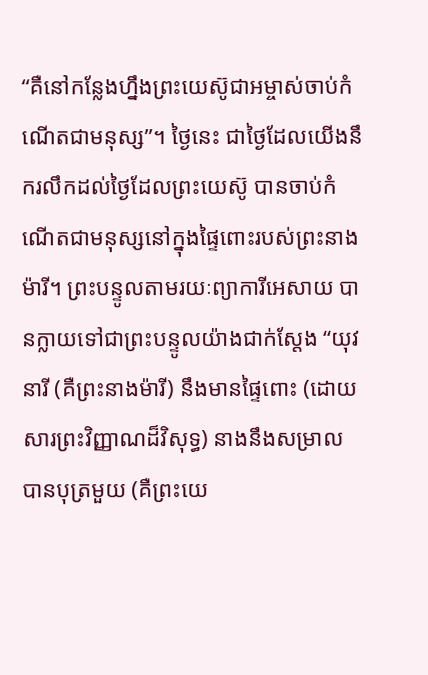“គឺនៅកន្លែងហ្នឹងព្រះយេស៊ូជាអម្ចាស់ចាប់កំណើតជាមនុស្ស”។ ថ្ងៃនេះ ជាថ្ងៃដែលយើងនឹករលឹកដល់ថ្ងៃដែលព្រះយេស៊ូ បានចាប់កំណើតជាមនុស្សនៅក្នុងផ្ទៃពោះរបស់ព្រះនាងម៉ារី។ ព្រះបន្ទូលតាមរយៈព្យាការីអេសាយ បានក្លាយទៅជាព្រះបន្ទូលយ៉ាងជាក់ស្តែង “យុវនារី (គឺព្រះនាងម៉ារី) នឹងមានផ្ទៃពោះ (ដោយសារព្រះវិញ្ញាណដ៏វិសុទ្ធ) នាងនឹងសម្រាលបានបុត្រមួយ (គឺព្រះយេ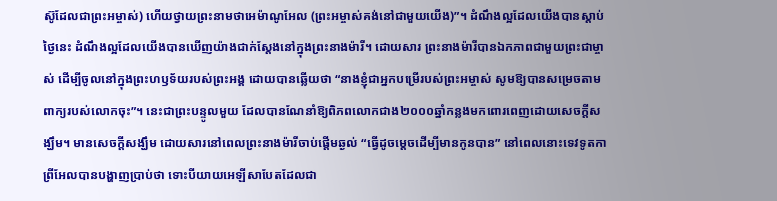ស៊ូដែលជាព្រះអម្ចាស់) ហើយថ្វាយព្រះនាមថាអេម៉ាណូអែល (ព្រះអម្ចាស់គង់នៅជាមួយយើង)”។ ដំណឹងល្អដែលយើងបានស្តាប់ថ្ងៃនេះ ដំណឹងល្អដែលយើងបានឃើញយ៉ាងជាក់ស្តែងនៅក្នុងព្រះនាងម៉ារី។ ដោយសារ ព្រះនាងម៉ារីបានឯកភាពជាមួយព្រះជាម្ចាស់ ដើម្បីចូលនៅក្នុងព្រះហឫទ័យរបស់ព្រះអង្គ ដោយបានឆ្លើយថា “នាងខ្ញុំជាអ្នកបម្រើរបស់ព្រះអម្ចាស់ សូមឱ្យបានសម្រេចតាមពាក្យរបស់លោកចុះ”។ នេះជាព្រះបន្ទូលមួយ ដែលបានណែនាំឱ្យពិភពលោកជាង២០០០ឆ្នាំកន្លងមកពោរពេញដោយសេចក្តីសង្ឃឹម។ មានសេចក្តីសង្ឃឹម ដោយសារនៅពេលព្រះនាងម៉ារីចាប់ផ្តើមឆ្ងល់ “ធ្វើដូចម្តេចដើម្បីមានកូនបាន” នៅពេលនោះទេវទូតកាព្រីអែលបានបង្ហាញប្រាប់ថា ទោះបីយាយអេឡីសាបែតដែលជា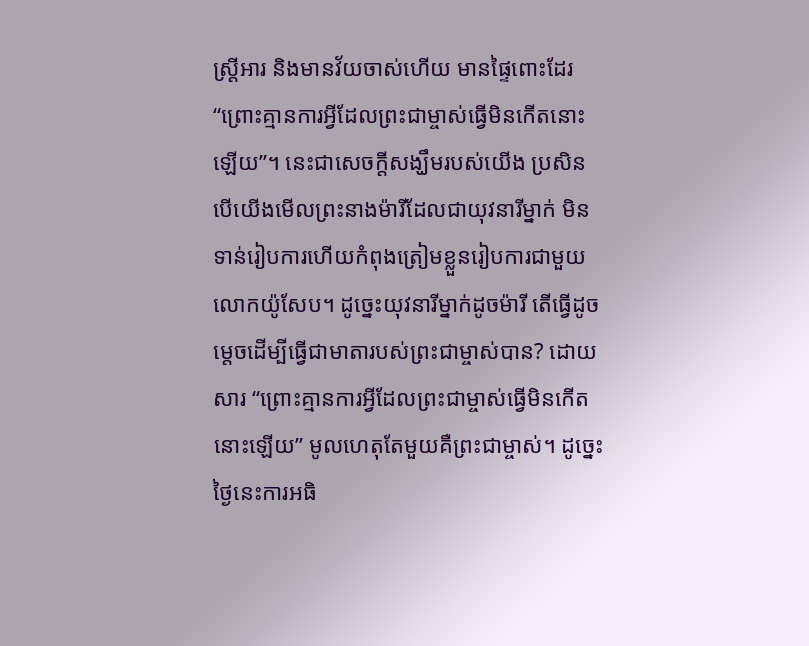ស្ត្រីអារ និងមានវ័យចាស់ហើយ មានផ្ទៃពោះដែរ “ព្រោះគ្មានការអ្វីដែលព្រះជាម្ចាស់ធ្វើមិនកើតនោះឡើយ”។ នេះជាសេចក្តីសង្ឃឹមរបស់យើង ប្រសិនបើយើងមើលព្រះនាងម៉ារីដែលជាយុវនារីម្នាក់ មិនទាន់រៀបការហើយកំពុងត្រៀមខ្លួនរៀបការជាមួយលោកយ៉ូសែប។ ដូច្នេះយុវនារីម្នាក់ដូចម៉ារី តើធ្វើដូចម្តេចដើម្បីធ្វើជាមាតារបស់ព្រះជាម្ចាស់បាន? ដោយសារ “ព្រោះគ្មានការអ្វីដែលព្រះជាម្ចាស់ធ្វើមិនកើតនោះឡើយ” មូលហេតុតែមួយគឺព្រះជាម្ចាស់។ ដូច្នេះ ថ្ងៃនេះការអធិ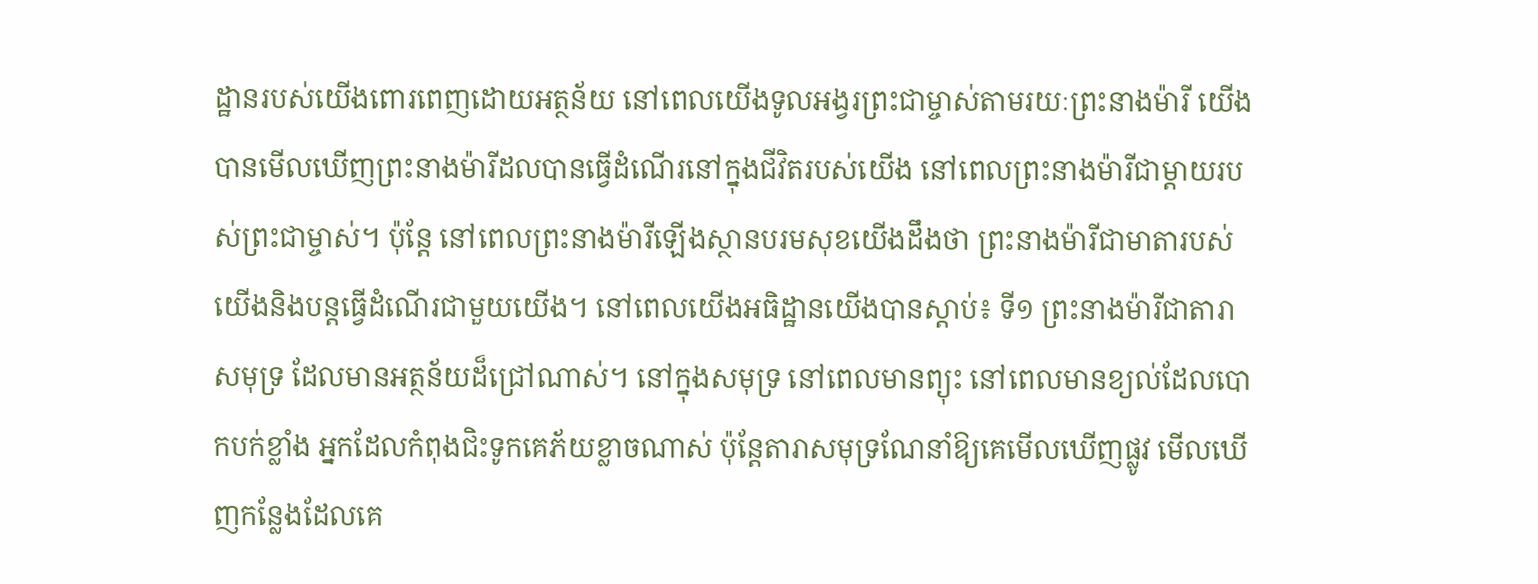ដ្ឋានរបស់យើងពោរពេញដោយអត្ថន័យ នៅពេលយើងទូលអង្វរព្រះជាម្ចាស់តាមរយៈព្រះនាងម៉ារី យើងបានមើលឃើញព្រះនាងម៉ារីដលបានធ្វើដំណើរនៅក្នុងជីវិតរបស់យើង នៅពេលព្រះនាងម៉ារីជាម្តាយរបស់ព្រះជាម្ចាស់។ ប៉ុន្តែ នៅពេលព្រះនាងម៉ារីឡើងស្ថានបរមសុខយើងដឹងថា ព្រះនាងម៉ារីជាមាតារបស់យើងនិងបន្តធ្វើដំណើរជាមួយយើង។ នៅពេលយើងអធិដ្ឋានយើងបានស្តាប់៖ ទី១ ព្រះនាងម៉ារីជាតារាសមុទ្រ ដែលមានអត្ថន័យដ៏ជ្រៅណាស់។ នៅក្នុងសមុទ្រ នៅពេលមានព្យុះ នៅពេលមានខ្យល់ដែលបោកបក់ខ្លាំង អ្នកដែលកំពុងជិះទូកគេភ័យខ្លាចណាស់ ប៉ុន្តែតារាសមុទ្រណែនាំឱ្យគេមើលឃើញផ្លូវ មើលឃើញកន្លែងដែលគេ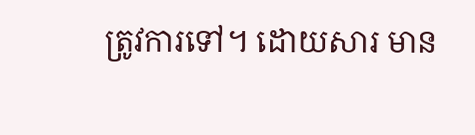ត្រូវការទៅ។ ដោយសារ មាន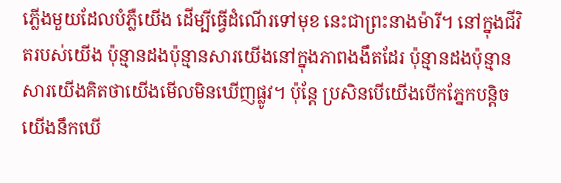ភ្លើងមួយដែលបំភ្លឺយើង ដើម្បីធ្វើដំណើរទៅមុខ នេះជាព្រះនាងម៉ារី។ នៅក្នុងជីវិតរបស់យើង ប៉ុន្មានដងប៉ុន្មានសារយើងនៅក្នុងភាពងងឹតដែរ ប៉ុន្មានដងប៉ុន្មានសារយើងគិតថាយើងមើលមិនឃើញផ្លូវ។ ប៉ុន្តែ ប្រសិនបើយើងបើកភ្នែកបន្តិច យើងនឹកឃើ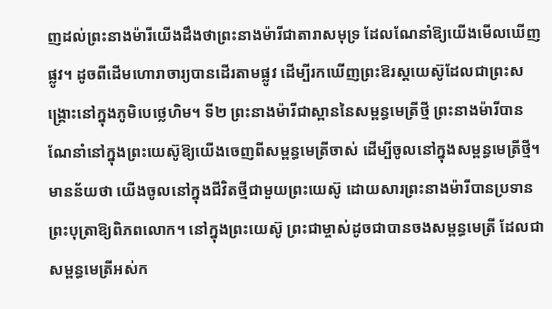ញដល់ព្រះនាងម៉ារីយើងដឹងថាព្រះនាងម៉ារីជាតារាសមុទ្រ ដែលណែនាំឱ្យយើងមើលឃើញផ្លូវ។ ដូចពីដើមហោរាចារ្យបានដើរតាមផ្លូវ ដើម្បីរកឃើញព្រះឱរស្តយេស៊ូដែលជាព្រះសង្រ្គោះនៅក្នុងភូមិបេថ្លេហិម។ ទី២ ព្រះនាងម៉ារីជាស្ពាននៃសម្ពន្ធមេត្រីថ្មី ព្រះនាងម៉ារីបានណែនាំនៅក្នុងព្រះយេស៊ូឱ្យយើងចេញពីសម្ពន្ធមេត្រីចាស់ ដើម្បីចូលនៅក្នុងសម្ពន្ធមេត្រីថ្មី។ មានន័យថា យើងចូលនៅក្នុងជីវិតថ្មីជាមួយព្រះយេស៊ូ ដោយសារព្រះនាងម៉ារីបានប្រទានព្រះបុត្រាឱ្យពិភពលោក។ នៅក្នុងព្រះយេស៊ូ ព្រះជាម្ចាស់ដូចជាបានចងសម្ពន្ធមេត្រី ដែលជាសម្ពន្ធមេត្រីអស់ក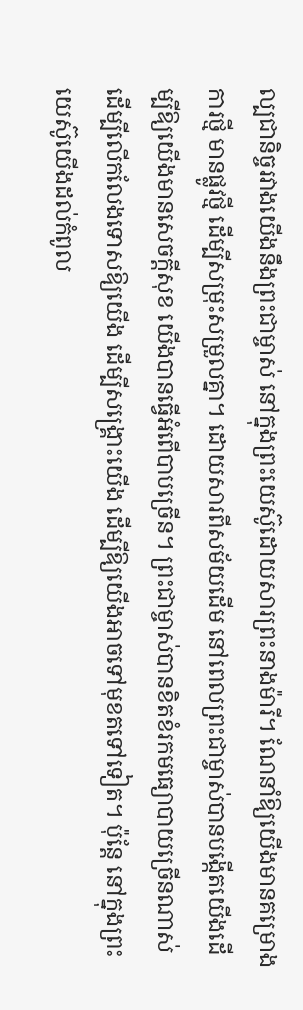ល្បជានិច្ចរវាងយើងនឹងព្រះជាម្ចាស់ នៅក្នុងព្រះយេស៊ូដោយសារព្រះនាងម៉ារី។ ណែនាំឱ្យយើងមានគម្រោងការថ្មី មានផ្លូវថ្មី ដើម្បីសម្រុះសម្រួលគ្នា។ ដោយសារពីសម័យដើម នៅពេលព្រះជាម្ចាស់បានបង្កើតយើងដើម្បីឱ្យយើងមានសេចក្តីសុខ យើងបានធ្វើអំពើបាបច្រើន។ ព្រះជាម្ចាស់បានខិតខំរកមធ្យោបាយច្រើនណាស់ ដើម្បីលើកលែងទោសឱ្យយើង ដើម្បីសង្រ្គោះយើង ដើម្បីឱ្យយើងអាចទៅមុខតទៅទៀត។ ប៉ុន្តែ នៅក្នុងព្រះយេស៊ូយើងដល់កំពូល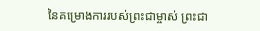នៃគម្រោងការរបស់ព្រះជាម្ចាស់ ព្រះជា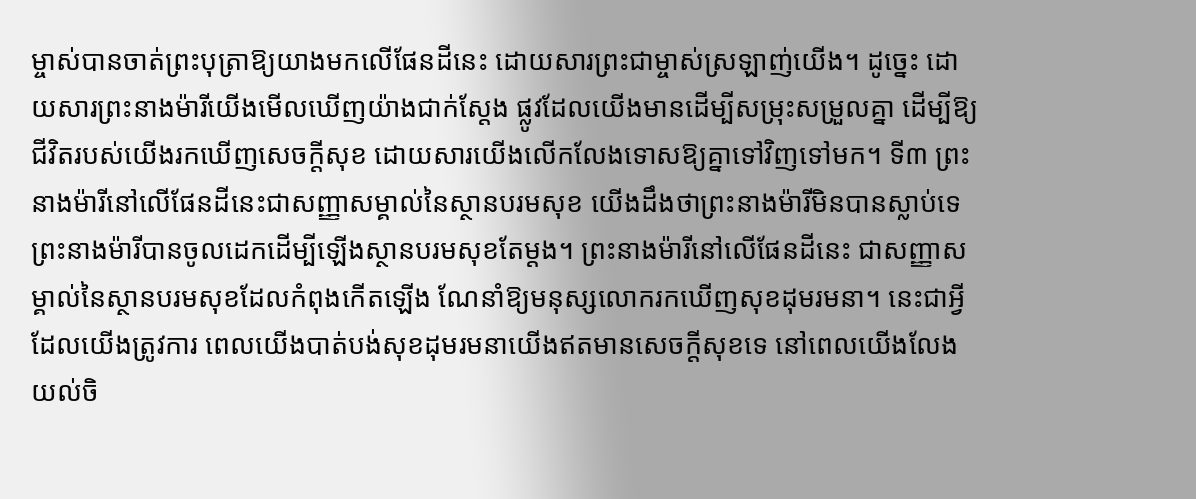ម្ចាស់បានចាត់ព្រះបុត្រាឱ្យយាងមកលើផែនដីនេះ ដោយសារព្រះជាម្ចាស់ស្រឡាញ់យើង។ ដូច្នេះ ដោយសារព្រះនាងម៉ារីយើងមើលឃើញយ៉ាងជាក់ស្តែង ផ្លូវដែលយើងមានដើម្បីសម្រុះសម្រួលគ្នា ដើម្បីឱ្យជីវិតរបស់យើងរកឃើញសេចក្តីសុខ ដោយសារយើងលើកលែងទោសឱ្យគ្នាទៅវិញទៅមក។ ទី៣ ព្រះនាងម៉ារីនៅលើផែនដីនេះជាសញ្ញាសម្គាល់នៃស្ថានបរមសុខ យើងដឹងថាព្រះនាងម៉ារីមិនបានស្លាប់ទេ ព្រះនាងម៉ារីបានចូលដេកដើម្បីឡើងស្ថានបរមសុខតែម្តង។ ព្រះនាងម៉ារីនៅលើផែនដីនេះ ជាសញ្ញាសម្គាល់នៃស្ថានបរមសុខដែលកំពុងកើតឡើង ណែនាំឱ្យមនុស្សលោករកឃើញសុខដុមរមនា។ នេះជាអ្វីដែលយើងត្រូវការ ពេលយើងបាត់បង់សុខដុមរមនាយើងឥតមានសេចក្តីសុខទេ នៅពេលយើងលែងយល់ចិ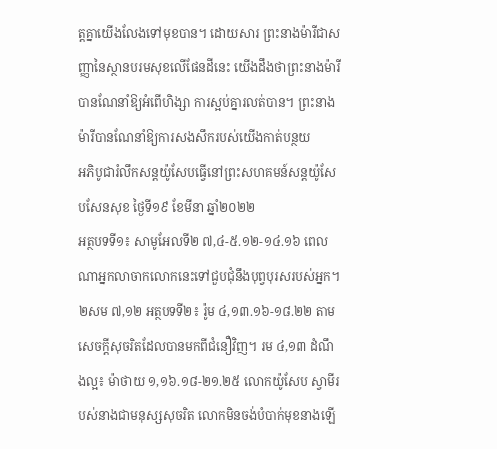ត្តគ្នាយើងលែងទៅមុខបាន។ ដោយសារ ព្រះនាងម៉ារីជាសញ្ញានៃស្ថានបរមសុខលើផែនដីនេះ យើងដឹងថាព្រះនាងម៉ារីបានណែនាំឱ្យអំពើហិង្សា ការស្អប់គ្នារលត់បាន។ ព្រះនាងម៉ារីបានណែនាំឱ្យការសងសឹករបស់យើងកាត់បន្ថយ
អភិបូជារំលឹកសន្តយ៉ូសែបធ្វើនៅព្រះសហគមន៍សន្តយ៉ូសែបសែនសុខ ថ្ងៃទី១៩ ខែមីនា ឆ្នាំ២០២២
អត្ថបទទី១៖ សាមូអែលទី២ ៧,៤-៥.១២-១៤.១៦ ពេលណាអ្នកលាចាកលោកនេះទៅជួបជុំនឹងបុព្វបុរសរបស់អ្នក។ ២សម ៧,១២ អត្ថបទទី២៖ រ៉ូម ៤,១៣.១៦-១៨.២២ តាមសេចក្ដីសុចរិតដែលបានមកពីជំនឿវិញ។ រម ៤,១៣ ដំណឹងល្អ៖ ម៉ាថាយ ១,១៦.១៨-២១.២៥ លោកយ៉ូសែប ស្វាមីរបស់នាងជាមនុស្សសុចរិត លោកមិនចង់បំបាក់មុខនាងឡើ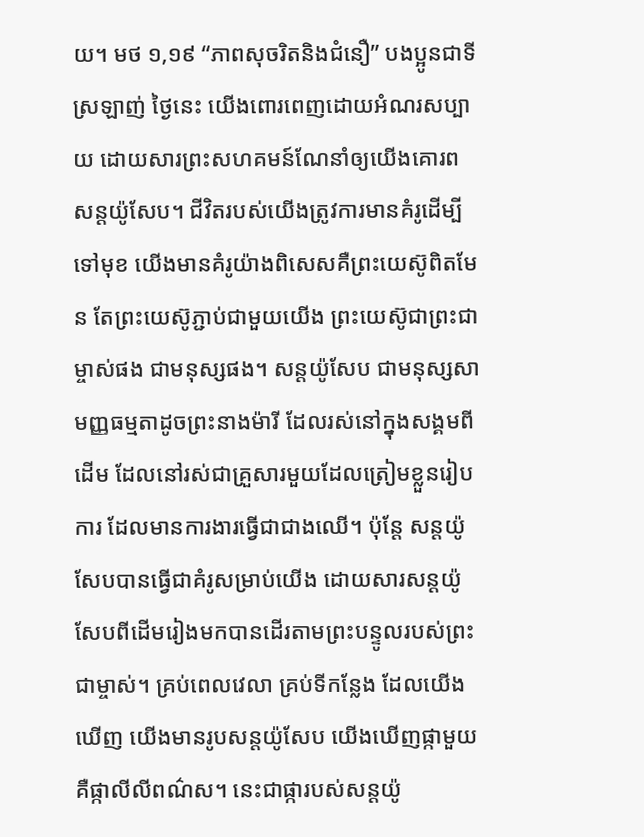យ។ មថ ១,១៩ “ភាពសុចរិតនិងជំនឿ” បងប្អូនជាទីស្រឡាញ់ ថ្ងៃនេះ យើងពោរពេញដោយអំណរសប្បាយ ដោយសារព្រះសហគមន៍ណែនាំឲ្យយើងគោរពសន្តយ៉ូសែប។ ជីវិតរបស់យើងត្រូវការមានគំរូដើម្បីទៅមុខ យើងមានគំរូយ៉ាងពិសេសគឺព្រះយេស៊ូពិតមែន តែព្រះយេស៊ូភ្ជាប់ជាមួយយើង ព្រះយេស៊ូជាព្រះជាម្ចាស់ផង ជាមនុស្សផង។ សន្តយ៉ូសែប ជាមនុស្សសាមញ្ញធម្មតាដូចព្រះនាងម៉ារី ដែលរស់នៅក្នុងសង្គមពីដើម ដែលនៅរស់ជាគ្រួសារមួយដែលត្រៀមខ្លួនរៀបការ ដែលមានការងារធ្វើជាជាងឈើ។ ប៉ុន្តែ សន្តយ៉ូសែបបានធ្វើជាគំរូសម្រាប់យើង ដោយសារសន្តយ៉ូសែបពីដើមរៀងមកបានដើរតាមព្រះបន្ទូលរបស់ព្រះជាម្ចាស់។ គ្រប់ពេលវេលា គ្រប់ទីកន្លែង ដែលយើងឃើញ យើងមានរូបសន្តយ៉ូសែប យើងឃើញផ្កាមួយគឺផ្កាលីលីពណ៌ស។ នេះជាផ្ការបស់សន្តយ៉ូ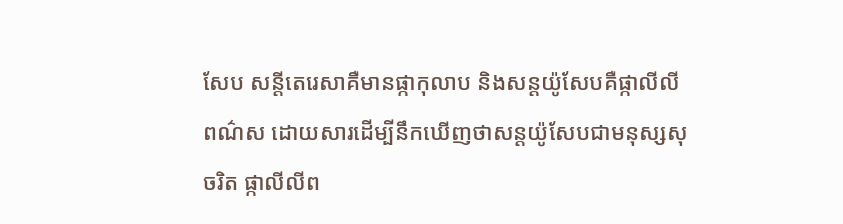សែប សន្តីតេរេសាគឺមានផ្កាកុលាប និងសន្តយ៉ូសែបគឺផ្កាលីលីពណ៌ស ដោយសារដើម្បីនឹកឃើញថាសន្តយ៉ូសែបជាមនុស្សសុចរិត ផ្កាលីលីព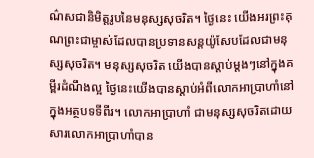ណ៌សជានិមិត្តរូបនៃមនុស្សសុចរិត។ ថ្ងៃនេះ យើងអរព្រះគុណព្រះជាម្ចាស់ដែលបានប្រទានសន្តយ៉ូសែបដែលជាមនុស្សសុចរិត។ មនុស្សសុចរិត យើងបានស្ដាប់ម្ដងៗនៅក្នុងគម្ពីរដំណឹងល្អ ថ្ងៃនេះយើងបានស្ដាប់អំពីលោកអាប្រាហាំនៅក្នុងអត្ថបទទីពីរ។ លោកអាប្រាហាំ ជាមនុស្សសុចរិតដោយសារលោកអាប្រាហាំបាន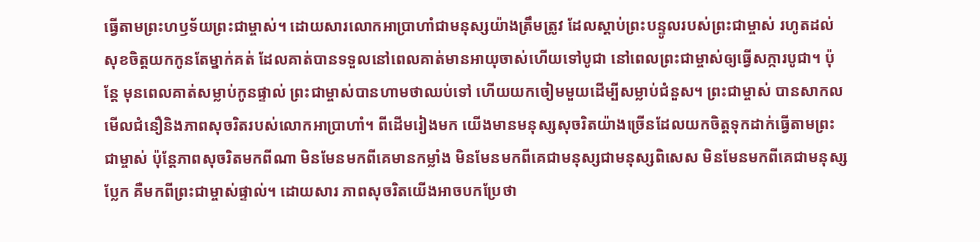ធ្វើតាមព្រះហឫទ័យព្រះជាម្ចាស់។ ដោយសារលោកអាប្រាហាំជាមនុស្សយ៉ាងត្រឹមត្រូវ ដែលស្ដាប់ព្រះបន្ទូលរបស់ព្រះជាម្ចាស់ រហូតដល់សុខចិត្តយកកូនតែម្នាក់គត់ ដែលគាត់បានទទួលនៅពេលគាត់មានអាយុចាស់ហើយទៅបូជា នៅពេលព្រះជាម្ចាស់ឲ្យធ្វើសក្ការបូជា។ ប៉ុន្តែ មុនពេលគាត់សម្លាប់កូនផ្ទាល់ ព្រះជាម្ចាស់បានហាមថាឈប់ទៅ ហើយយកចៀមមួយដើម្បីសម្លាប់ជំនួស។ ព្រះជាម្ចាស់ បានសាកលមើលជំនឿនិងភាពសុចរិតរបស់លោកអាប្រាហាំ។ ពីដើមរៀងមក យើងមានមនុស្សសុចរិតយ៉ាងច្រើនដែលយកចិត្តទុកដាក់ធ្វើតាមព្រះជាម្ចាស់ ប៉ុន្តែភាពសុចរិតមកពីណា មិនមែនមកពីគេមានកម្លាំង មិនមែនមកពីគេជាមនុស្សជាមនុស្សពិសេស មិនមែនមកពីគេជាមនុស្សប្លែក គឺមកពីព្រះជាម្ចាស់ផ្ទាល់។ ដោយសារ ភាពសុចរិតយើងអាចបកប្រែថា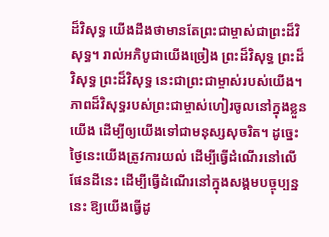ដ៏វិសុទ្ធ យើងដឹងថាមានតែព្រះជាម្ចាស់ជាព្រះដ៏វិសុទ្ធ។ រាល់អភិបូជាយើងច្រៀង ព្រះដ៏វិសុទ្ធ ព្រះដ៏វិសុទ្ធ ព្រះដ៏វិសុទ្ធ នេះជាព្រះជាម្ចាស់របស់យើង។ ភាពដ៏វិសុទ្ធរបស់ព្រះជាម្ចាស់ហៀរចូលនៅក្នុងខ្លួនយើង ដើម្បីឲ្យយើងទៅជាមនុស្សសុចរិត។ ដូច្នេះ ថ្ងៃនេះយើងត្រូវការយល់ ដើម្បីធ្វើដំណើរនៅលើផែនដីនេះ ដើម្បីធ្វើដំណើរនៅក្នុងសង្គមបច្ចុប្បន្ននេះ ឱ្យយើងធ្វើដូ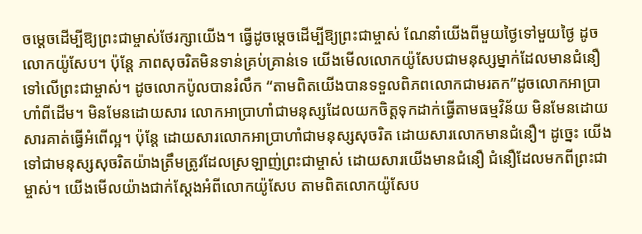ចម្ដេចដើម្បីឱ្យព្រះជាម្ចាស់ថែរក្សាយើង។ ធ្វើដូចម្ដេចដើម្បីឱ្យព្រះជាម្ចាស់ ណែនាំយើងពីមួយថ្ងៃទៅមួយថ្ងៃ ដូចលោកយ៉ូសែប។ ប៉ុន្តែ ភាពសុចរិតមិនទាន់គ្រប់គ្រាន់ទេ យើងមើលលោកយ៉ូសែបជាមនុស្សម្នាក់ដែលមានជំនឿទៅលើព្រះជាម្ចាស់។ ដូចលោកប៉ូលបានរំលឹក “តាមពិតយើងបានទទួលពិភពលោកជាមរតក”ដូចលោកអាប្រាហាំពីដើម។ មិនមែនដោយសារ លោកអាប្រាហាំជាមនុស្សដែលយកចិត្តទុកដាក់ធ្វើតាមធម្មវិន័យ មិនមែនដោយសារគាត់ធ្វើអំពើល្អ។ ប៉ុន្តែ ដោយសារលោកអាប្រាហាំជាមនុស្សសុចរិត ដោយសារលោកមានជំនឿ។ ដូច្នេះ យើងទៅជាមនុស្សសុចរិតយ៉ាងត្រឹមត្រូវដែលស្រឡាញ់ព្រះជាម្ចាស់ ដោយសារយើងមានជំនឿ ជំនឿដែលមកពីព្រះជាម្ចាស់។ យើងមើលយ៉ាងជាក់ស្ដែងអំពីលោកយ៉ូសែប តាមពិតលោកយ៉ូសែប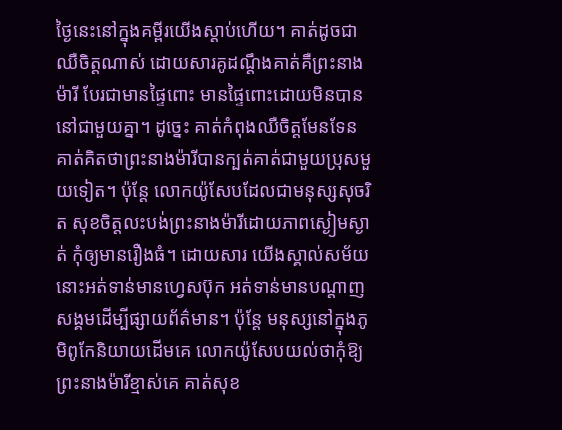ថ្ងៃនេះនៅក្នុងគម្ពីរយើងស្ដាប់ហើយ។ គាត់ដូចជាឈឺចិត្តណាស់ ដោយសារគូដណ្ដឹងគាត់គឺព្រះនាងម៉ារី បែរជាមានផ្ទៃពោះ មានផ្ទៃពោះដោយមិនបាននៅជាមួយគ្នា។ ដូច្នេះ គាត់កំពុងឈឺចិត្តមែនទែន គាត់គិតថាព្រះនាងម៉ារីបានក្បត់គាត់ជាមួយប្រុសមួយទៀត។ ប៉ុន្តែ លោកយ៉ូសែបដែលជាមនុស្សសុចរិត សុខចិត្តលះបង់ព្រះនាងម៉ារីដោយភាពស្ងៀមស្ងាត់ កុំឲ្យមានរឿងធំ។ ដោយសារ យើងស្គាល់សម័យនោះអត់ទាន់មានហ្វេសប៊ុក អត់ទាន់មានបណ្តាញសង្គមដើម្បីផ្សាយព័ត៌មាន។ ប៉ុន្តែ មនុស្សនៅក្នុងភូមិពូកែនិយាយដើមគេ លោកយ៉ូសែបយល់ថាកុំឱ្យព្រះនាងម៉ារីខ្មាស់គេ គាត់សុខ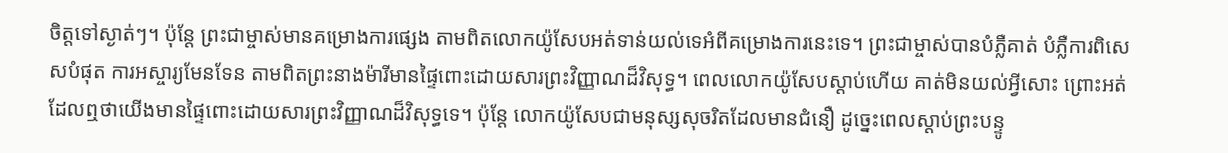ចិត្តទៅស្ងាត់ៗ។ ប៉ុន្តែ ព្រះជាម្ចាស់មានគម្រោងការផ្សេង តាមពិតលោកយ៉ូសែបអត់ទាន់យល់ទេអំពីគម្រោងការនេះទេ។ ព្រះជាម្ចាស់បានបំភ្លឺគាត់ បំភ្លឺការពិសេសបំផុត ការអស្ចារ្យមែនទែន តាមពិតព្រះនាងម៉ារីមានផ្ទៃពោះដោយសារព្រះវិញ្ញាណដ៏វិសុទ្ធ។ ពេលលោកយ៉ូសែបស្ដាប់ហើយ គាត់មិនយល់អ្វីសោះ ព្រោះអត់ដែលឮថាយើងមានផ្ទៃពោះដោយសារព្រះវិញ្ញាណដ៏វិសុទ្ធទេ។ ប៉ុន្តែ លោកយ៉ូសែបជាមនុស្សសុចរិតដែលមានជំនឿ ដូច្នេះពេលស្ដាប់ព្រះបន្ទូ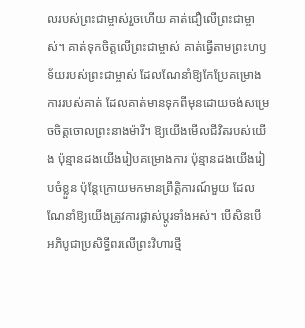លរបស់ព្រះជាម្ចាស់រួចហើយ គាត់ជឿលើព្រះជាម្ចាស់។ គាត់ទុកចិត្តលើព្រះជាម្ចាស់ គាត់ធ្វើតាមព្រះហឫទ័យរបស់ព្រះជាម្ចាស់ ដែលណែនាំឱ្យកែប្រែគម្រោងការរបស់គាត់ ដែលគាត់មានទុកពីមុនដោយចង់សម្រេចចិត្តចោលព្រះនាងម៉ារី។ ឱ្យយើងមើលជីវិតរបស់យើង ប៉ុន្មានដងយើងរៀបគម្រោងការ ប៉ុន្មានដងយើងរៀបចំខ្លួន ប៉ុន្តែក្រោយមកមានព្រឹត្តិការណ៍មួយ ដែលណែនាំឱ្យយើងត្រូវការផ្លាស់ប្ដូរទាំងអស់។ បើសិនបើ
អភិបូជាប្រសិទ្ធីពរលើព្រះវិហារថ្មី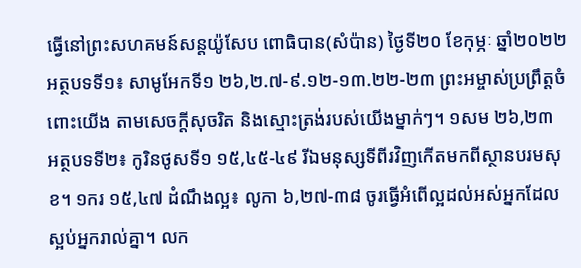ធ្វើនៅព្រះសហគមន៍សន្តយ៉ូសែប ពោធិបាន(សំប៉ាន) ថ្ងៃទី២០ ខែកុម្ភៈ ឆ្នាំ២០២២ អត្ថបទទី១៖ សាមូអែកទី១ ២៦,២.៧-៩.១២-១៣.២២-២៣ ព្រះអម្ចាស់ប្រព្រឹត្តចំពោះយើង តាមសេចក្ដីសុចរិត និងស្មោះត្រង់របស់យើងម្នាក់ៗ។ ១សម ២៦,២៣ អត្ថបទទី២៖ កូរិនថូសទី១ ១៥,៤៥-៤៩ រីឯមនុស្សទីពីរវិញកើតមកពីស្ថានបរមសុខ។ ១ករ ១៥,៤៧ ដំណឹងល្អ៖ លូកា ៦,២៧-៣៨ ចូរធ្វើអំពើល្អដល់អស់អ្នកដែលស្អប់អ្នករាល់គ្នា។ លក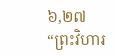៦,២៧ “ព្រះវិហារ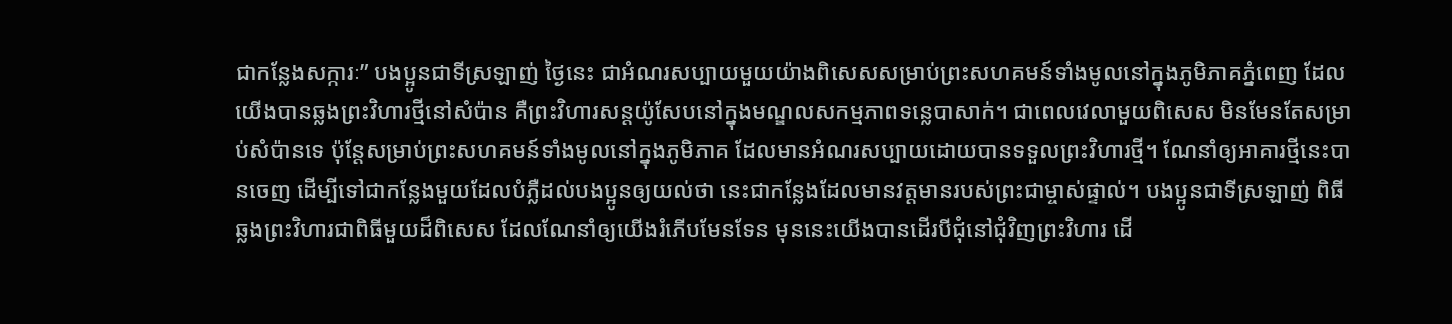ជាកន្លែងសក្ការៈ” បងប្អូនជាទីស្រឡាញ់ ថ្ងៃនេះ ជាអំណរសប្បាយមួយយ៉ាងពិសេសសម្រាប់ព្រះសហគមន៍ទាំងមូលនៅក្នុងភូមិភាគភ្នំពេញ ដែលយើងបានឆ្លងព្រះវិហារថ្មីនៅសំប៉ាន គឺព្រះវិហារសន្តយ៉ូសែបនៅក្នុងមណ្ឌលសកម្មភាពទន្លេបាសាក់។ ជាពេលវេលាមួយពិសេស មិនមែនតែសម្រាប់សំប៉ានទេ ប៉ុន្តែសម្រាប់ព្រះសហគមន៍ទាំងមូលនៅក្នុងភូមិភាគ ដែលមានអំណរសប្បាយដោយបានទទួលព្រះវិហារថ្មី។ ណែនាំឲ្យអាគារថ្មីនេះបានចេញ ដើម្បីទៅជាកន្លែងមួយដែលបំភ្លឺដល់បងប្អូនឲ្យយល់ថា នេះជាកន្លែងដែលមានវត្តមានរបស់ព្រះជាម្ចាស់ផ្ទាល់។ បងប្អូនជាទីស្រឡាញ់ ពិធីឆ្លងព្រះវិហារជាពិធីមួយដ៏ពិសេស ដែលណែនាំឲ្យយើងរំភើបមែនទែន មុននេះយើងបានដើរបីជុំនៅជុំវិញព្រះវិហារ ដើ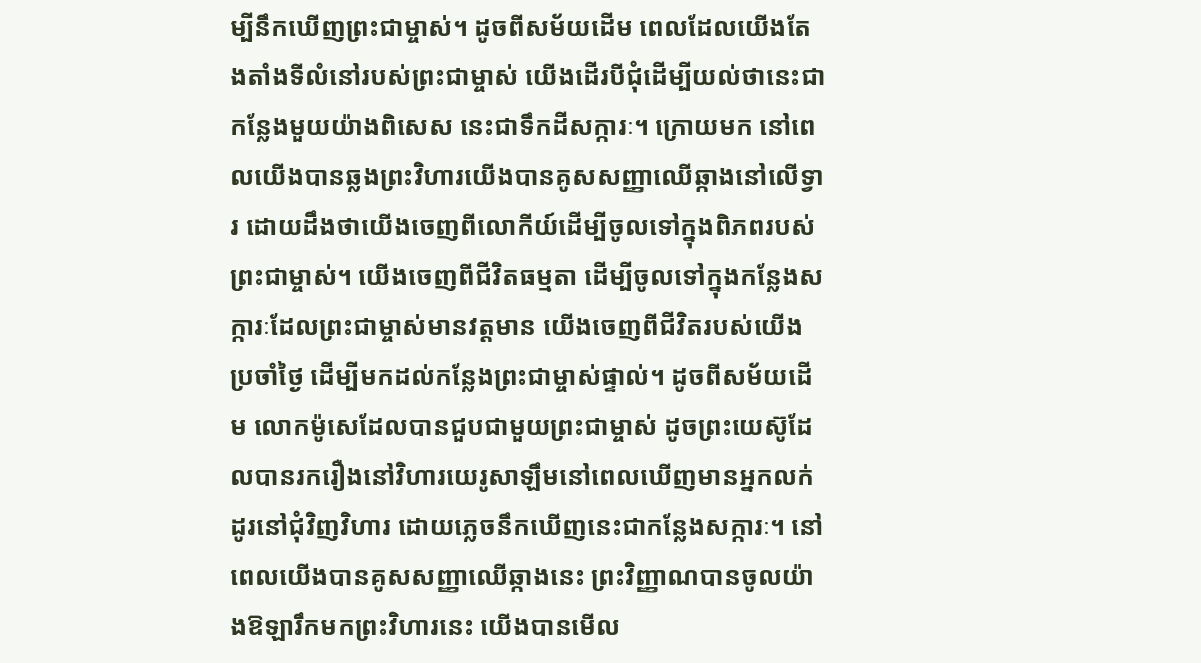ម្បីនឹកឃើញព្រះជាម្ចាស់។ ដូចពីសម័យដើម ពេលដែលយើងតែងតាំងទីលំនៅរបស់ព្រះជាម្ចាស់ យើងដើរបីជុំដើម្បីយល់ថានេះជាកន្លែងមួយយ៉ាងពិសេស នេះជាទឹកដីសក្ការៈ។ ក្រោយមក នៅពេលយើងបានឆ្លងព្រះវិហារយើងបានគូសសញ្ញាឈើឆ្កាងនៅលើទ្វារ ដោយដឹងថាយើងចេញពីលោកីយ៍ដើម្បីចូលទៅក្នុងពិភពរបស់ព្រះជាម្ចាស់។ យើងចេញពីជីវិតធម្មតា ដើម្បីចូលទៅក្នុងកន្លែងសក្ការៈដែលព្រះជាម្ចាស់មានវត្តមាន យើងចេញពីជីវិតរបស់យើងប្រចាំថ្ងៃ ដើម្បីមកដល់កន្លែងព្រះជាម្ចាស់ផ្ទាល់។ ដូចពីសម័យដើម លោកម៉ូសេដែលបានជួបជាមួយព្រះជាម្ចាស់ ដូចព្រះយេស៊ូដែលបានរករឿងនៅវិហារយេរូសាឡឹមនៅពេលឃើញមានអ្នកលក់ដូរនៅជុំវិញវិហារ ដោយភ្លេចនឹកឃើញនេះជាកន្លែងសក្ការៈ។ នៅពេលយើងបានគូសសញ្ញាឈើឆ្កាងនេះ ព្រះវិញ្ញាណបានចូលយ៉ាងឱឡារឹកមកព្រះវិហារនេះ យើងបានមើល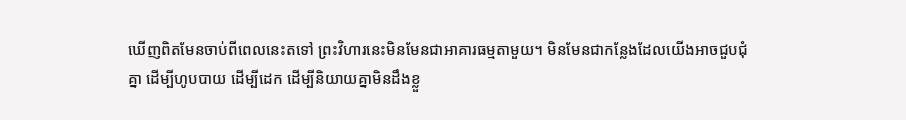ឃើញពិតមែនចាប់ពីពេលនេះតទៅ ព្រះវិហារនេះមិនមែនជាអាគារធម្មតាមួយ។ មិនមែនជាកន្លែងដែលយើងអាចជួបជុំគ្នា ដើម្បីហូបបាយ ដើម្បីដេក ដើម្បីនិយាយគ្នាមិនដឹងខ្លួ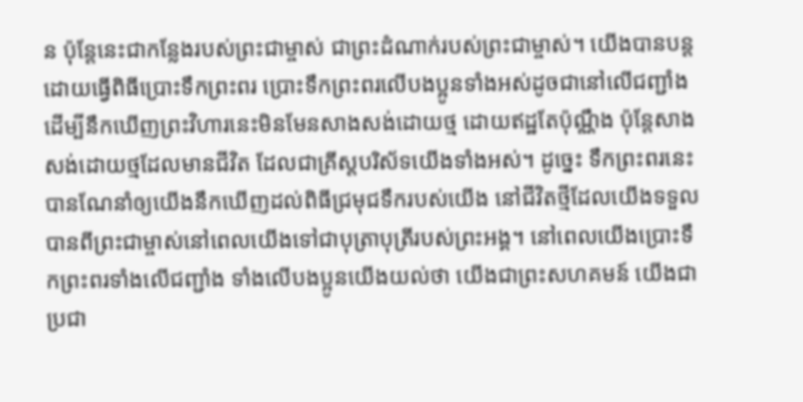ន ប៉ុន្តែនេះជាកន្លែងរបស់ព្រះជាម្ចាស់ ជាព្រះដំណាក់របស់ព្រះជាម្ចាស់។ យើងបានបន្តដោយធ្វើពិធីប្រោះទឹកព្រះពរ ប្រោះទឹកព្រះពរលើបងប្អូនទាំងអស់ដូចជានៅលើជញ្ជាំង ដើម្បីនឹកឃើញព្រះវិហារនេះមិនមែនសាងសង់ដោយថ្ម ដោយឥដ្ឋតែប៉ុណ្ណឹង ប៉ុន្តែសាងសង់ដោយថ្មដែលមានជីវិត ដែលជាគ្រីស្តបរិស័ទយើងទាំងអស់។ ដូច្នេះ ទឹកព្រះពរនេះបានណែនាំឲ្យយើងនឹកឃើញដល់ពិធីជ្រមុជទឹករបស់យើង នៅជីវិតថ្មីដែលយើងទទួលបានពីព្រះជាម្ចាស់នៅពេលយើងទៅជាបុត្រាបុត្រីរបស់ព្រះអង្គ។ នៅពេលយើងប្រោះទឹកព្រះពរទាំងលើជញ្ជាំង ទាំងលើបងប្អូនយើងយល់ថា យើងជាព្រះសហគមន៍ យើងជាប្រជា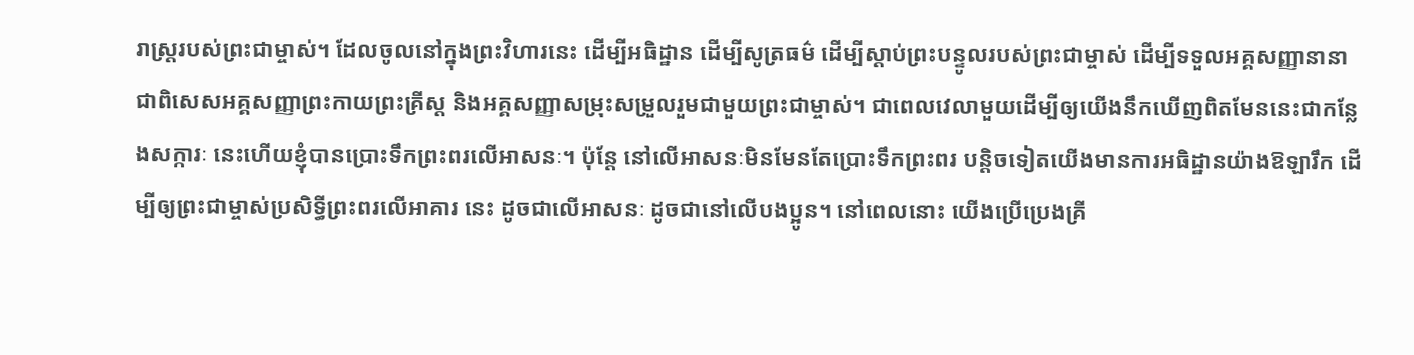រាស្រ្តរបស់ព្រះជាម្ចាស់។ ដែលចូលនៅក្នុងព្រះវិហារនេះ ដើម្បីអធិដ្ឋាន ដើម្បីសូត្រធម៌ ដើម្បីស្ដាប់ព្រះបន្ទូលរបស់ព្រះជាម្ចាស់ ដើម្បីទទួលអគ្គសញ្ញានានា ជាពិសេសអគ្គសញ្ញាព្រះកាយព្រះគ្រីស្ត និងអគ្គសញ្ញាសម្រុះសម្រួលរួមជាមួយព្រះជាម្ចាស់។ ជាពេលវេលាមួយដើម្បីឲ្យយើងនឹកឃើញពិតមែននេះជាកន្លែងសក្ការៈ នេះហើយខ្ញុំបានប្រោះទឹកព្រះពរលើអាសនៈ។ ប៉ុន្តែ នៅលើអាសនៈមិនមែនតែប្រោះទឹកព្រះពរ បន្តិចទៀតយើងមានការអធិដ្ឋានយ៉ាងឱឡារឹក ដើម្បីឲ្យព្រះជាម្ចាស់ប្រសិទ្ធីព្រះពរលើអាគារ នេះ ដូចជាលើអាសនៈ ដូចជានៅលើបងប្អូន។ នៅពេលនោះ យើងប្រើប្រេងគ្រី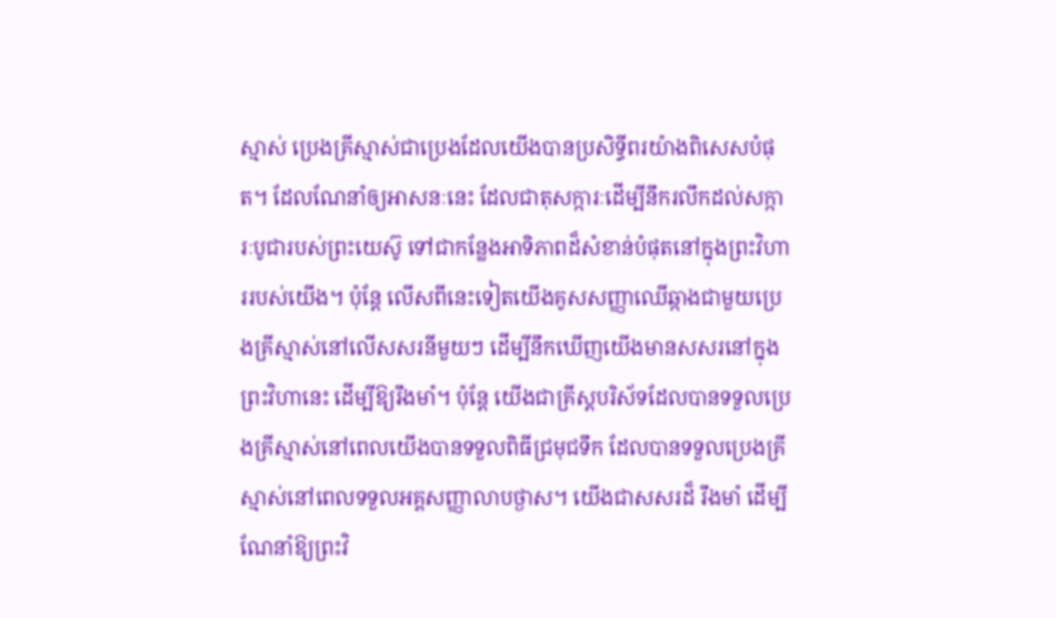ស្មាស់ ប្រេងគ្រីស្មាស់ជាប្រេងដែលយើងបានប្រសិទ្ធីពរយ៉ាងពិសេសបំផុត។ ដែលណែនាំឲ្យអាសនៈនេះ ដែលជាតុសក្ការៈដើម្បីនឹករលឹកដល់សក្ការៈបូជារបស់ព្រះយេស៊ូ ទៅជាកន្លែងអាទិភាពដ៏សំខាន់បំផុតនៅក្នុងព្រះវិហាររបស់យើង។ ប៉ុន្តែ លើសពីនេះទៀតយើងគូសសញ្ញាឈើឆ្កាងជាមួយប្រេងគ្រីស្មាស់នៅលើសសរនីមួយៗ ដើម្បីនឹកឃើញយើងមានសសរនៅក្នុងព្រះវិហានេះ ដើម្បីឱ្យរឹងមាំ។ ប៉ុន្តែ យើងជាគ្រីស្តបរិស័ទដែលបានទទួលប្រេងគ្រីស្មាស់នៅពេលយើងបានទទួលពិធីជ្រមុជទឹក ដែលបានទទួលប្រេងគ្រីស្មាស់នៅពេលទទួលអគ្គសញ្ញាលាបថ្ងាស។ យើងជាសសរដ៏ រឹងមាំ ដើម្បីណែនាំឱ្យព្រះវិ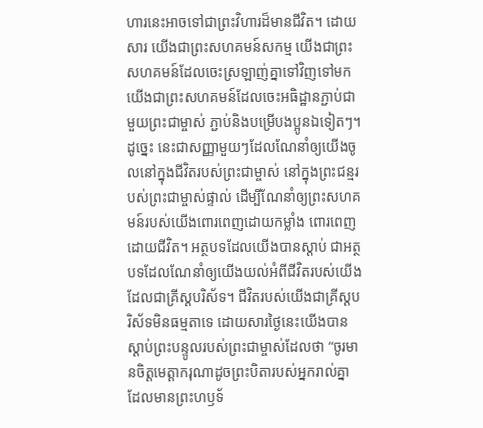ហារនេះអាចទៅជាព្រះវិហារដ៏មានជីវិត។ ដោយសារ យើងជាព្រះសហគមន៍សកម្ម យើងជាព្រះសហគមន៍ដែលចេះស្រឡាញ់គ្នាទៅវិញទៅមក យើងជាព្រះសហគមន៍ដែលចេះអធិដ្ឋានភ្ជាប់ជាមួយព្រះជាម្ចាស់ ភ្ជាប់និងបម្រើបងប្អូនឯទៀតៗ។ ដូច្នេះ នេះជាសញ្ញាមួយៗដែលណែនាំឲ្យយើងចូលនៅក្នុងជីវិតរបស់ព្រះជាម្ចាស់ នៅក្នុងព្រះជន្មរបស់ព្រះជាម្ចាស់ផ្ទាល់ ដើម្បីណែនាំឲ្យព្រះសហគមន៍របស់យើងពោរពេញដោយកម្លាំង ពោរពេញដោយជីវិត។ អត្ថបទដែលយើងបានស្ដាប់ ជាអត្ថបទដែលណែនាំឲ្យយើងយល់អំពីជីវិតរបស់យើង ដែលជាគ្រីស្តបរិស័ទ។ ជីវិតរបស់យើងជាគ្រីស្តបរិស័ទមិនធម្មតាទេ ដោយសារថ្ងៃនេះយើងបានស្ដាប់ព្រះបន្ទូលរបស់ព្រះជាម្ចាស់ដែលថា “ចូរមានចិត្តមេត្តាករុណាដូចព្រះបិតារបស់អ្នករាល់គ្នា ដែលមានព្រះហឫទ័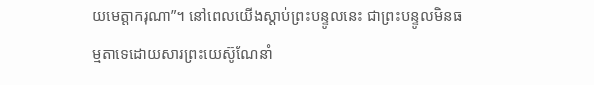យមេត្តាករុណា”។ នៅពេលយើងស្ដាប់ព្រះបន្ទូលនេះ ជាព្រះបន្ទូលមិនធម្មតាទេដោយសារព្រះយេស៊ូណែនាំ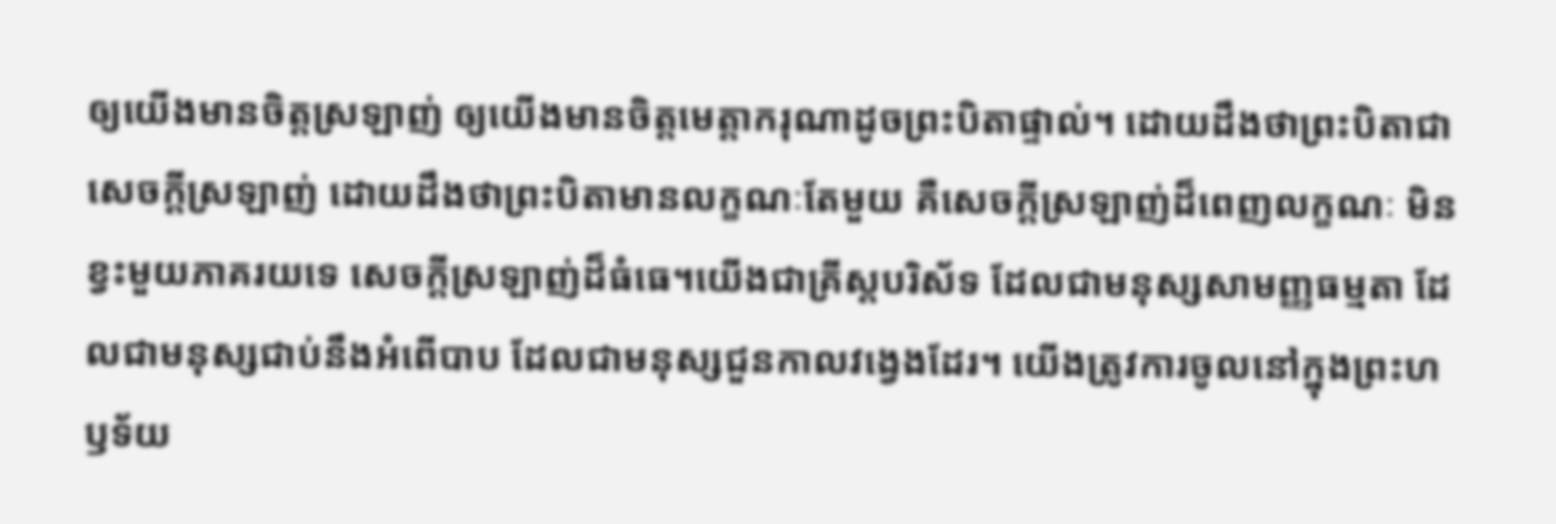ឲ្យយើងមានចិត្តស្រឡាញ់ ឲ្យយើងមានចិត្តមេត្តាករុណាដូចព្រះបិតាផ្ទាល់។ ដោយដឹងថាព្រះបិតាជាសេចក្ដីស្រឡាញ់ ដោយដឹងថាព្រះបិតាមានលក្ខណៈតែមួយ គឺសេចក្ដីស្រឡាញ់ដ៏ពេញលក្ខណៈ មិនខ្វះមួយភាគរយទេ សេចក្ដីស្រឡាញ់ដ៏ធំធេ។យើងជាគ្រីស្តបរិស័ទ ដែលជាមនុស្សសាមញ្ញធម្មតា ដែលជាមនុស្សជាប់នឹងអំពើបាប ដែលជាមនុស្សជួនកាលវង្វេងដែរ។ យើងត្រូវការចូលនៅក្នុងព្រះហឫទ័យ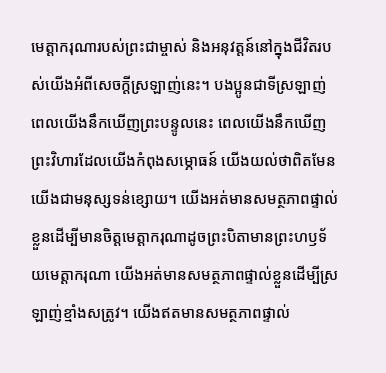មេត្តាករុណារបស់ព្រះជាម្ចាស់ និងអនុវត្តន៍នៅក្នុងជីវិតរបស់យើងអំពីសេចក្ដីស្រឡាញ់នេះ។ បងប្អូនជាទីស្រឡាញ់ ពេលយើងនឹកឃើញព្រះបន្ទូលនេះ ពេលយើងនឹកឃើញព្រះវិហារដែលយើងកំពុងសម្ភោធន៍ យើងយល់ថាពិតមែនយើងជាមនុស្សទន់ខ្សោយ។ យើងអត់មានសមត្ថភាពផ្ទាល់ខ្លួនដើម្បីមានចិត្តមេត្តាករុណាដូចព្រះបិតាមានព្រះហឫទ័យមេត្តាករុណា យើងអត់មានសមត្ថភាពផ្ទាល់ខ្លួនដើម្បីស្រឡាញ់ខ្មាំងសត្រូវ។ យើងឥតមានសមត្ថភាពផ្ទាល់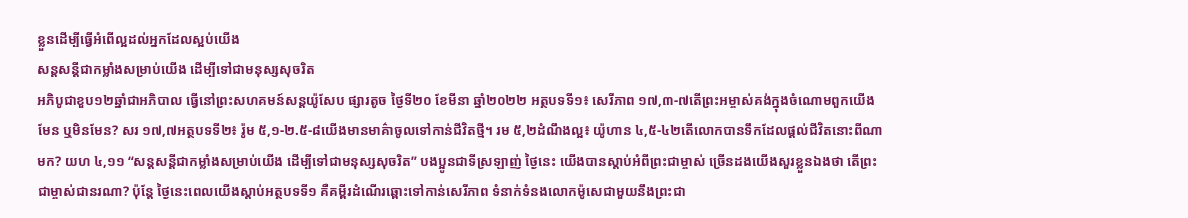ខ្លួនដើម្បីធ្វើអំពើល្អដល់អ្នកដែលស្អប់យើង
សន្តសន្តីជាកម្លាំងសម្រាប់យើង ដើម្បីទៅជាមនុស្សសុចរិត
អភិបូជាខួប១២ឆ្នាំជាអភិបាល ធ្វើនៅព្រះសហគមន៍សន្តយ៉ូសែប ផ្សារតូច ថ្ងៃទី២០ ខែមីនា ឆ្នាំ២០២២ អត្ថបទទី១៖ សេរីភាព ១៧,៣-៧តើព្រះអម្ចាស់គង់ក្នុងចំណោមពួកយើងមែន ឬមិនមែន? សរ ១៧,៧អត្ថបទទី២៖ រ៉ូម ៥,១-២.៥-៨យើងមានមាគ៌ាចូលទៅកាន់ជីវិតថ្មី។ រម ៥,២ដំណឹងល្អ៖ យ៉ូហាន ៤,៥-៤២តើលោកបានទឹកដែលផ្ដល់ជីវិតនោះពីណាមក? យហ ៤,១១ “សន្តសន្តីជាកម្លាំងសម្រាប់យើង ដើម្បីទៅជាមនុស្សសុចរិត” បងប្អូនជាទីស្រឡាញ់ ថ្ងៃនេះ យើងបានស្ដាប់អំពីព្រះជាម្ចាស់ ច្រើនដងយើងសួរខ្លួនឯងថា តើព្រះជាម្ចាស់ជានរណា? ប៉ុន្តែ ថ្ងៃនេះពេលយើងស្ដាប់អត្ថបទទី១ គឺគម្ពីរដំណើរឆ្ពោះទៅកាន់សេរីភាព ទំនាក់ទំនងលោកម៉ូសេជាមួយនឹងព្រះជា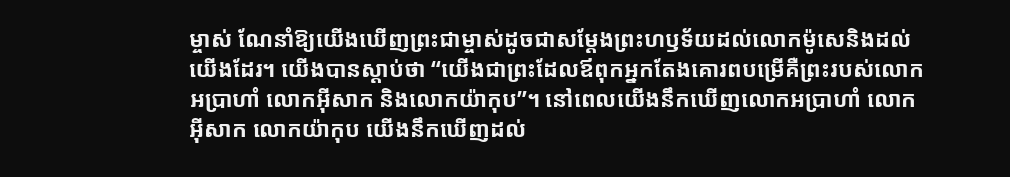ម្ចាស់ ណែនាំឱ្យយើងឃើញព្រះជាម្ចាស់ដូចជាសម្ដែងព្រះហឫទ័យដល់លោកម៉ូសេនិងដល់យើងដែរ។ យើងបានស្ដាប់ថា “យើងជាព្រះដែលឪពុកអ្នកតែងគោរពបម្រើគឺព្រះរបស់លោកអប្រាហាំ លោកអ៊ីសាក និងលោកយ៉ាកុប”។ នៅពេលយើងនឹកឃើញលោកអប្រាហាំ លោកអ៊ីសាក លោកយ៉ាកុប យើងនឹកឃើញដល់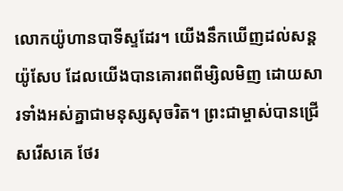លោកយ៉ូហានបាទីស្ទដែរ។ យើងនឹកឃើញដល់សន្តយ៉ូសែប ដែលយើងបានគោរពពីម្សិលមិញ ដោយសារទាំងអស់គ្នាជាមនុស្សសុចរិត។ ព្រះជាម្ចាស់បានជ្រើសរើសគេ ថែរ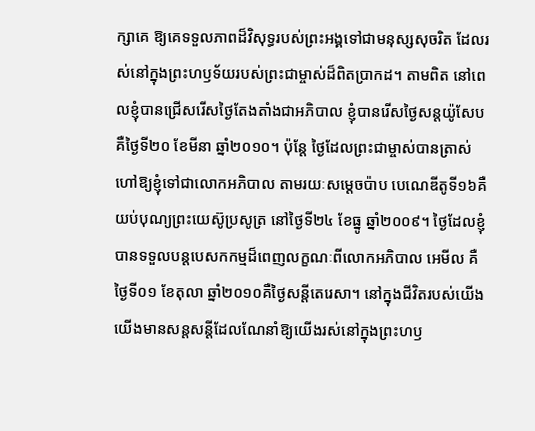ក្សាគេ ឱ្យគេទទួលភាពដ៏វិសុទ្ធរបស់ព្រះអង្គទៅជាមនុស្សសុចរិត ដែលរស់នៅក្នុងព្រះហឫទ័យរបស់ព្រះជាម្ចាស់ដ៏ពិតប្រាកដ។ តាមពិត នៅពេលខ្ញុំបានជ្រើសរើសថ្ងៃតែងតាំងជាអភិបាល ខ្ញុំបានរើសថ្ងៃសន្តយ៉ូសែប គឺថ្ងៃទី២០ ខែមីនា ឆ្នាំ២០១០។ ប៉ុន្តែ ថ្ងៃដែលព្រះជាម្ចាស់បានត្រាស់ហៅឱ្យខ្ញុំទៅជាលោកអភិបាល តាមរយៈសម្ដេចប៉ាប បេណេឌីតូទី១៦គឺយប់បុណ្យព្រះយេស៊ូប្រសូត្រ នៅថ្ងៃទី២៤ ខែធ្នូ ឆ្នាំ២០០៩។ ថ្ងៃដែលខ្ញុំបានទទួលបន្តបេសកកម្មដ៏ពេញលក្ខណៈពីលោកអភិបាល អេមីល គឺថ្ងៃទី០១ ខែតុលា ឆ្នាំ២០១០គឺថ្ងៃសន្តីតេរេសា។ នៅក្នុងជីវិតរបស់យើង យើងមានសន្តសន្តីដែលណែនាំឱ្យយើងរស់នៅក្នុងព្រះហឫ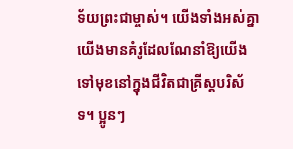ទ័យព្រះជាម្ចាស់។ យើងទាំងអស់គ្នា យើងមានគំរូដែលណែនាំឱ្យយើងទៅមុខនៅក្នុងជីវិតជាគ្រីស្តបរិស័ទ។ ប្អូនៗ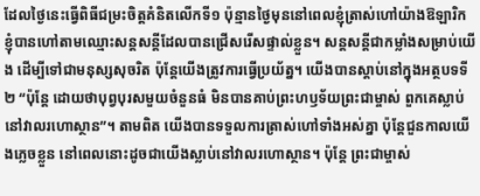ដែលថ្ងៃនេះធ្វើពិធីជម្រះចិត្តគំនិតលើកទី១ ប៉ុន្មានថ្ងៃមុននៅពេលខ្ញុំត្រាស់ហៅយ៉ាងឱឡារិក ខ្ញុំបានហៅតាមឈ្មោះសន្តសន្តីដែលបានជ្រើសរើសផ្ទាល់ខ្លួន។ សន្តសន្តីជាកម្លាំងសម្រាប់យើង ដើម្បីទៅជាមនុស្សសុចរិត ប៉ុន្តែយើងត្រូវការធ្វើប្រយ័ត្ន។ យើងបានស្ដាប់នៅក្នុងអត្ថបទទី២ “ប៉ុន្តែ ដោយថាបុព្វបុរសមួយចំនួនធំ មិនបានគាប់ព្រះហឫទ័យព្រះជាម្ចាស់ ពួកគេស្លាប់នៅវាលរហោស្ថាន”។ តាមពិត យើងបានទទួលការត្រាស់ហៅទាំងអស់គ្នា ប៉ុន្តែជួនកាលយើងភ្លេចខ្លួន នៅពេលនោះដូចជាយើងស្លាប់នៅវាលរហោស្ថាន។ ប៉ុន្តែ ព្រះជាម្ចាស់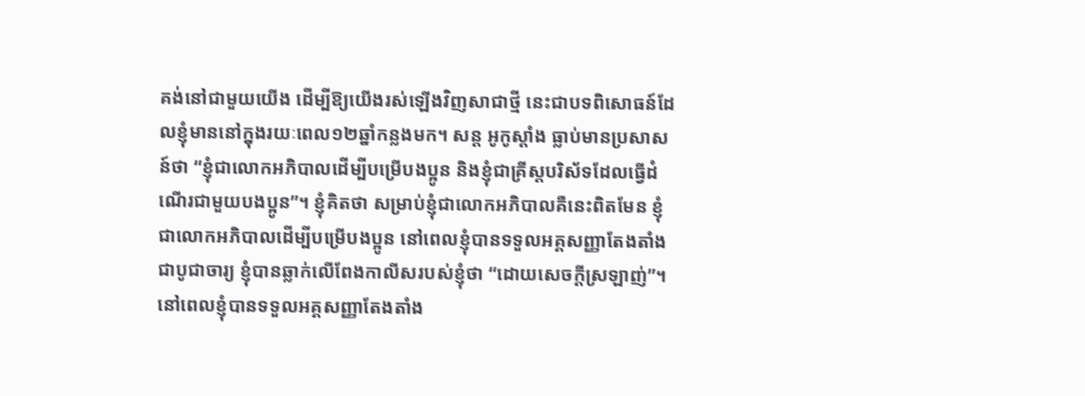គង់នៅជាមួយយើង ដើម្បីឱ្យយើងរស់ឡើងវិញសាជាថ្មី នេះជាបទពិសោធន៍ដែលខ្ញុំមាននៅក្នុងរយៈពេល១២ឆ្នាំកន្លងមក។ សន្ត អូកូស្តាំង ធ្លាប់មានប្រសាសន៍ថា “ខ្ញុំជាលោកអភិបាលដើម្បីបម្រើបងប្អូន និងខ្ញុំជាគ្រីស្តបរិស័ទដែលធ្វើដំណើរជាមួយបងប្អូន”។ ខ្ញុំគិតថា សម្រាប់ខ្ញុំជាលោកអភិបាលគឺនេះពិតមែន ខ្ញុំជាលោកអភិបាលដើម្បីបម្រើបងប្អូន នៅពេលខ្ញុំបានទទួលអគ្គសញ្ញាតែងតាំងជាបូជាចារ្យ ខ្ញុំបានឆ្លាក់លើពែងកាលីសរបស់ខ្ញុំថា “ដោយសេចក្ដីស្រឡាញ់”។ នៅពេលខ្ញុំបានទទួលអគ្គសញ្ញាតែងតាំង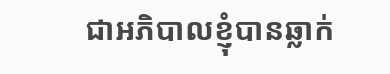ជាអភិបាលខ្ញុំបានឆ្លាក់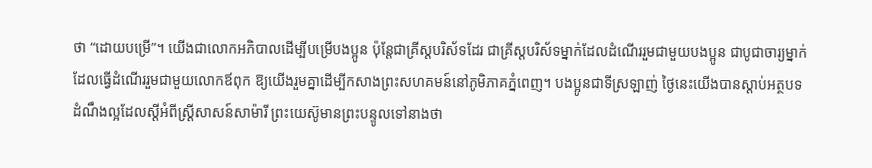ថា “ដោយបម្រើ”។ យើងជាលោកអភិបាលដើម្បីបម្រើបងប្អូន ប៉ុន្តែជាគ្រីស្តបរិស័ទដែរ ជាគ្រីស្តបរិស័ទម្នាក់ដែលដំណើររួមជាមួយបងប្អូន ជាបូជាចារ្យម្នាក់ដែលធ្វើដំណើររួមជាមួយលោកឪពុក ឱ្យយើងរួមគ្នាដើម្បីកសាងព្រះសហគមន៍នៅភូមិភាគភ្នំពេញ។ បងប្អូនជាទីស្រឡាញ់ ថ្ងៃនេះយើងបានស្ដាប់អត្ថបទដំណឹងល្អដែលស្ដីអំពីស្រ្តីសាសន៍សាម៉ារី ព្រះយេស៊ូមានព្រះបន្ទូលទៅនាងថា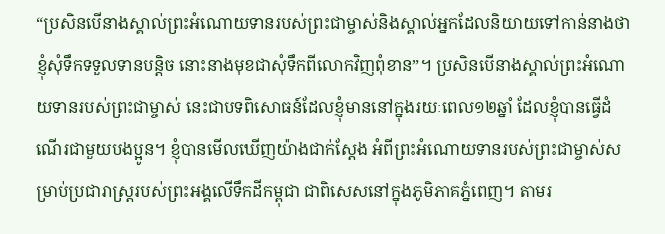“ប្រសិនបើនាងស្គាល់ព្រះអំណោយទានរបស់ព្រះជាម្ចាស់និងស្គាល់អ្នកដែលនិយាយទៅកាន់នាងថា ខ្ញុំសុំទឹកទទួលទានបន្តិច នោះនាងមុខជាសុំទឹកពីលោកវិញពុំខាន”។ ប្រសិនបើនាងស្គាល់ព្រះអំណោយទានរបស់ព្រះជាម្ចាស់ នេះជាបទពិសោធន៍ដែលខ្ញុំមាននៅក្នុងរយៈពេល១២ឆ្នាំ ដែលខ្ញុំបានធ្វើដំណើរជាមួយបងប្អូន។ ខ្ញុំបានមើលឃើញយ៉ាងជាក់ស្ដែង អំពីព្រះអំណោយទានរបស់ព្រះជាម្ចាស់សម្រាប់ប្រជារាស្រ្តរបស់ព្រះអង្គលើទឹកដីកម្ពុជា ជាពិសេសនៅក្នុងភូមិភាគភ្នំពេញ។ តាមរ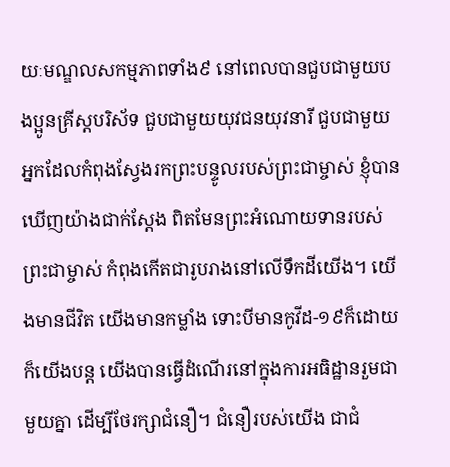យៈមណ្ឌលសកម្មភាពទាំង៩ នៅពេលបានជួបជាមួយបងប្អូនគ្រីស្តបរិស័ទ ជួបជាមួយយុវជនយុវនារី ជួបជាមួយអ្នកដែលកំពុងស្វែងរកព្រះបន្ទូលរបស់ព្រះជាម្ចាស់ ខ្ញុំបានឃើញយ៉ាងជាក់ស្ដែង ពិតមែនព្រះអំណោយទានរបស់ព្រះជាម្ចាស់ កំពុងកើតជារូបរាងនៅលើទឹកដីយើង។ យើងមានជីវិត យើងមានកម្លាំង ទោះបីមានកូវីដ-១៩ក៏ដោយ ក៏យើងបន្ត យើងបានធ្វើដំណើរនៅក្នុងការអធិដ្ឋានរួមជាមួយគ្នា ដើម្បីថែរក្សាជំនឿ។ ជំនឿរបស់យើង ជាជំ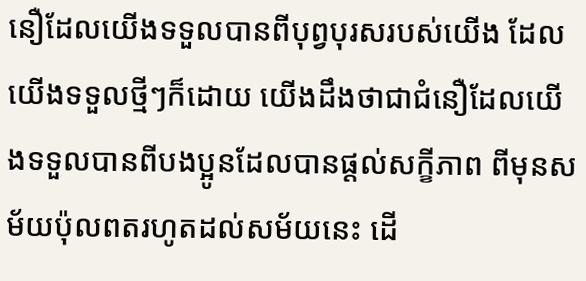នឿដែលយើងទទួលបានពីបុព្វបុរសរបស់យើង ដែលយើងទទួលថ្មីៗក៏ដោយ យើងដឹងថាជាជំនឿដែលយើងទទួលបានពីបងប្អូនដែលបានផ្ដល់សក្ខីភាព ពីមុនសម័យប៉ុលពតរហូតដល់សម័យនេះ ដើ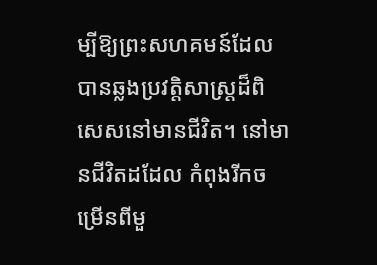ម្បីឱ្យព្រះសហគមន៍ដែលបានឆ្លងប្រវត្តិសាស្ត្រដ៏ពិសេសនៅមានជីវិត។ នៅមានជីវិតដដែល កំពុងរីកចម្រើនពីមួ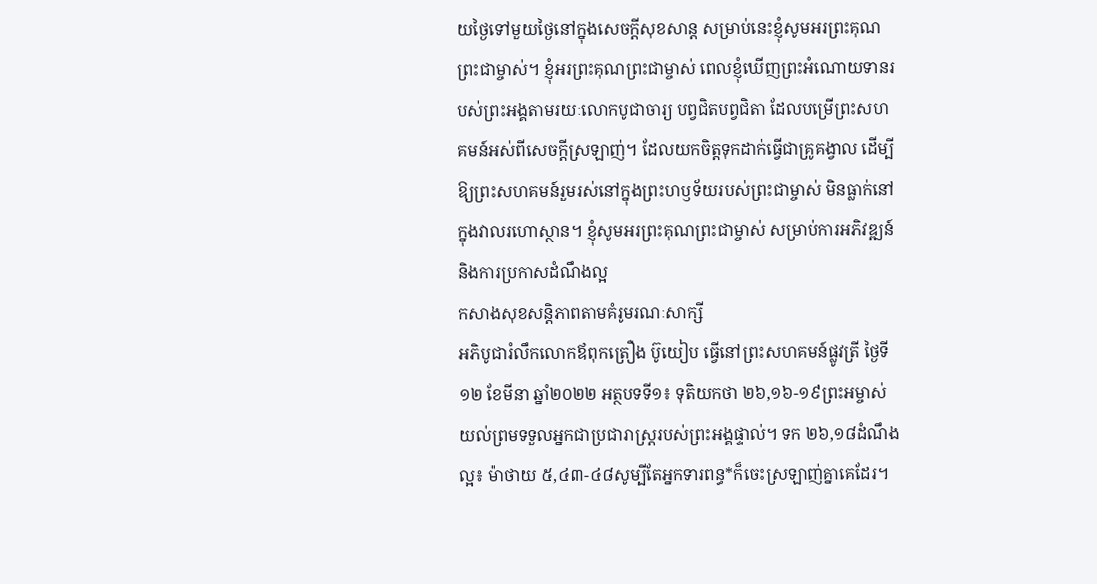យថ្ងៃទៅមួយថ្ងៃនៅក្នុងសេចក្ដីសុខសាន្ត សម្រាប់នេះខ្ញុំសូមអរព្រះគុណព្រះជាម្ចាស់។ ខ្ញុំអរព្រះគុណព្រះជាម្ចាស់ ពេលខ្ញុំឃើញព្រះអំណោយទានរបស់ព្រះអង្គតាមរយៈលោកបូជាចារ្យ បព្វជិតបព្វជិតា ដែលបម្រើព្រះសហគមន៍អស់ពីសេចក្ដីស្រឡាញ់។ ដែលយកចិត្តទុកដាក់ធ្វើជាគ្រូគង្វាល ដើម្បីឱ្យព្រះសហគមន៍រួមរស់នៅក្នុងព្រះហឫទ័យរបស់ព្រះជាម្ចាស់ មិនធ្លាក់នៅក្នុងវាលរហោស្ថាន។ ខ្ញុំសូមអរព្រះគុណព្រះជាម្ចាស់ សម្រាប់ការអភិវឌ្ឍន៍ និងការប្រកាសដំណឹងល្អ
កសាងសុខសន្តិភាពតាមគំរូមរណៈសាក្សី
អភិបូជារំលឹកលោកឪពុកត្រឿង ប៊ូយៀប ធ្វើនៅព្រះសហគមន៍ផ្លូវត្រី ថ្ងៃទី១២ ខែមីនា ឆ្នាំ២០២២ អត្ថបទទី១៖ ទុតិយកថា ២៦,១៦-១៩ព្រះអម្ចាស់យល់ព្រមទទួលអ្នកជាប្រជារាស្ដ្ររបស់ព្រះអង្គផ្ទាល់។ ទក ២៦,១៨ដំណឹងល្អ៖ ម៉ាថាយ ៥,៤៣-៤៨សូម្បីតែអ្នកទារពន្ធ*ក៏ចេះស្រឡាញ់គ្នាគេដែរ។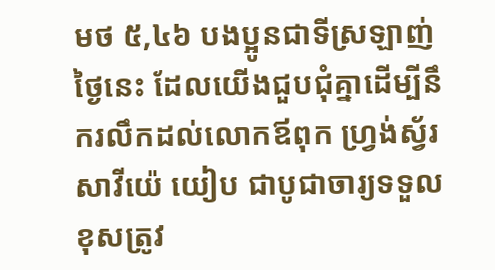មថ ៥,៤៦ បងប្អូនជាទីស្រឡាញ់ ថ្ងៃនេះ ដែលយើងជួបជុំគ្នាដើម្បីនឹករលឹកដល់លោកឪពុក ហ្វ្រង់ស្វ័រសាវីយ៉េ យៀប ជាបូជាចារ្យទទួលខុសត្រូវ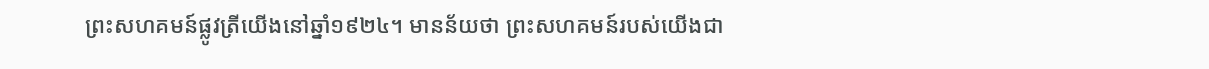ព្រះសហគមន៍ផ្លូវត្រីយើងនៅឆ្នាំ១៩២៤។ មានន័យថា ព្រះសហគមន៍របស់យើងជា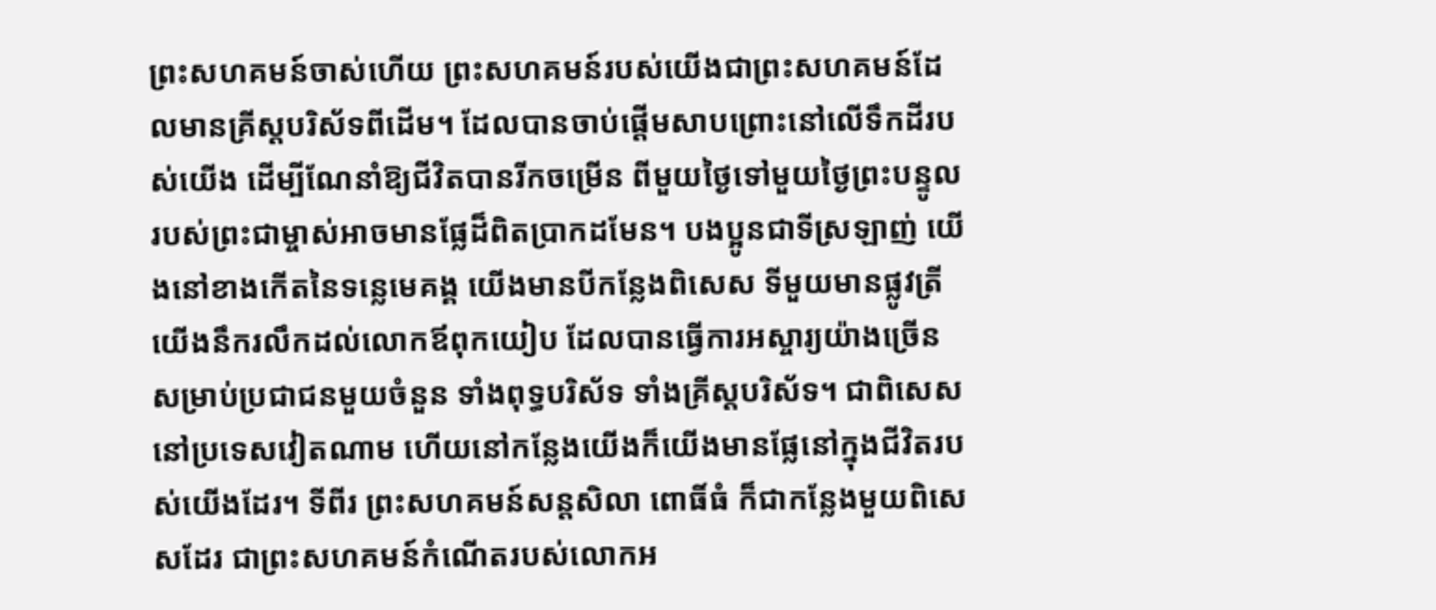ព្រះសហគមន៍ចាស់ហើយ ព្រះសហគមន៍របស់យើងជាព្រះសហគមន៍ដែលមានគ្រីស្តបរិស័ទពីដើម។ ដែលបានចាប់ផ្តើមសាបព្រោះនៅលើទឹកដីរបស់យើង ដើម្បីណែនាំឱ្យជីវិតបានរីកចម្រើន ពីមួយថ្ងៃទៅមួយថ្ងៃព្រះបន្ទូលរបស់ព្រះជាម្ចាស់អាចមានផ្លែដ៏ពិតប្រាកដមែន។ បងប្អូនជាទីស្រឡាញ់ យើងនៅខាងកើតនៃទន្លេមេគង្គ យើងមានបីកន្លែងពិសេស ទីមួយមានផ្លូវត្រី យើងនឹករលឹកដល់លោកឪពុកយៀប ដែលបានធ្វើការអស្ចារ្យយ៉ាងច្រើនសម្រាប់ប្រជាជនមួយចំនួន ទាំងពុទ្ធបរិស័ទ ទាំងគ្រីស្តបរិស័ទ។ ជាពិសេស នៅប្រទេសវៀតណាម ហើយនៅកន្លែងយើងក៏យើងមានផ្លែនៅក្នុងជីវិតរបស់យើងដែរ។ ទីពីរ ព្រះសហគមន៍សន្តសិលា ពោធិ៍ធំ ក៏ជាកន្លែងមួយពិសេសដែរ ជាព្រះសហគមន៍កំណើតរបស់លោកអ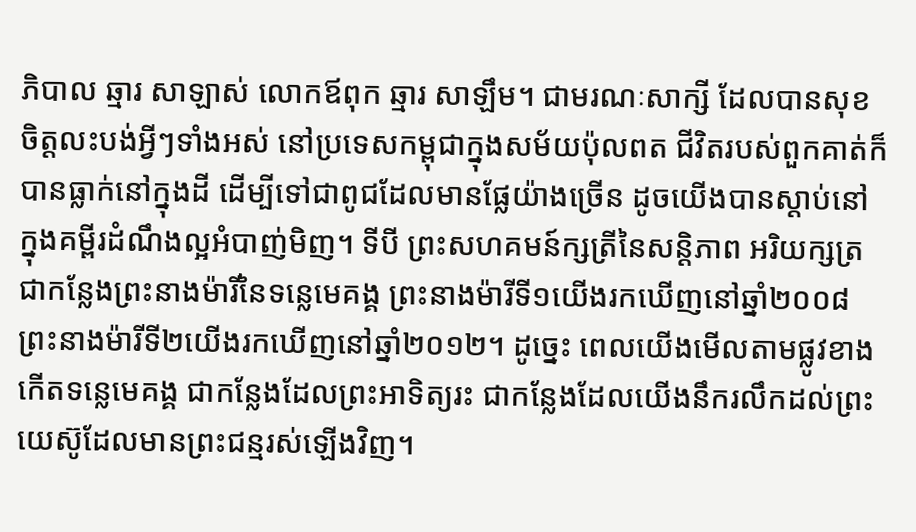ភិបាល ឆ្មារ សាឡាស់ លោកឪពុក ឆ្មារ សាឡឹម។ ជាមរណៈសាក្សី ដែលបានសុខចិត្តលះបង់អ្វីៗទាំងអស់ នៅប្រទេសកម្ពុជាក្នុងសម័យប៉ុលពត ជីវិតរបស់ពួកគាត់ក៏បានធ្លាក់នៅក្នុងដី ដើម្បីទៅជាពូជដែលមានផ្លែយ៉ាងច្រើន ដូចយើងបានស្តាប់នៅក្នុងគម្ពីរដំណឹងល្អអំបាញ់មិញ។ ទីបី ព្រះសហគមន៍ក្សត្រីនៃសន្តិភាព អរិយក្សត្រ ជាកន្លែងព្រះនាងម៉ារីនៃទន្លេមេគង្គ ព្រះនាងម៉ារីទី១យើងរកឃើញនៅឆ្នាំ២០០៨ ព្រះនាងម៉ារីទី២យើងរកឃើញនៅឆ្នាំ២០១២។ ដូច្នេះ ពេលយើងមើលតាមផ្លូវខាងកើតទន្លេមេគង្គ ជាកន្លែងដែលព្រះអាទិត្យរះ ជាកន្លែងដែលយើងនឹករលឹកដល់ព្រះយេស៊ូដែលមានព្រះជន្មរស់ឡើងវិញ។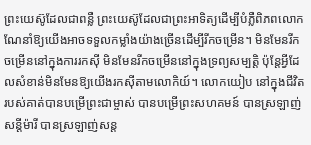ព្រះយេស៊ូដែលជាពន្លឺ ព្រះយេស៊ូដែលជាព្រះអាទិត្យដើម្បីបំភ្លឺពិភពលោក ណែនាំឱ្យយើងអាចទទួលកម្លាំងយ៉ាងច្រើនដើម្បីរីកចម្រើន។ មិនមែនរីកចម្រើននៅក្នុងការរកស៊ី មិនមែនរីកចម្រើននៅក្នុងទ្រព្យសម្បត្តិ ប៉ុន្តែអ្វីដែលសំខាន់មិនមែនឱ្យយើងរកស៊ីតាមលោកិយ៍។ លោកយៀប នៅក្នុងជីវិតរបស់គាត់បានបម្រើព្រះជាម្ចាស់ បានបម្រើព្រះសហគមន៍ បានស្រឡាញ់សន្តីម៉ារី បានស្រឡាញ់សន្ត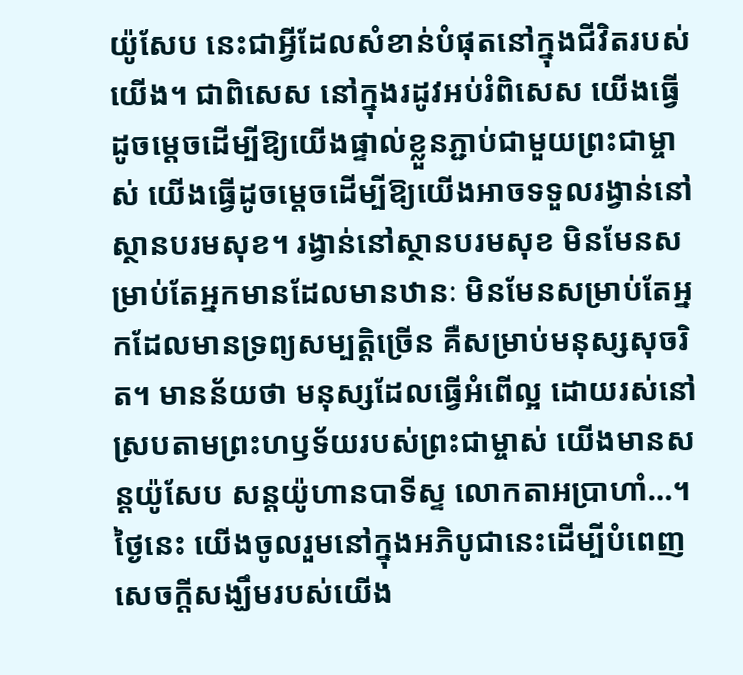យ៉ូសែប នេះជាអ្វីដែលសំខាន់បំផុតនៅក្នុងជីវិតរបស់យើង។ ជាពិសេស នៅក្នុងរដូវអប់រំពិសេស យើងធ្វើដូចម្តេចដើម្បីឱ្យយើងផ្ទាល់ខ្លួនភ្ជាប់ជាមួយព្រះជាម្ចាស់ យើងធ្វើដូចម្តេចដើម្បីឱ្យយើងអាចទទួលរង្វាន់នៅស្ថានបរមសុខ។ រង្វាន់នៅស្ថានបរមសុខ មិនមែនសម្រាប់តែអ្នកមានដែលមានឋានៈ មិនមែនសម្រាប់តែអ្នកដែលមានទ្រព្យសម្បត្តិច្រើន គឺសម្រាប់មនុស្សសុចរិត។ មានន័យថា មនុស្សដែលធ្វើអំពើល្អ ដោយរស់នៅស្របតាមព្រះហឫទ័យរបស់ព្រះជាម្ចាស់ យើងមានសន្តយ៉ូសែប សន្តយ៉ូហានបាទីស្ទ លោកតាអប្រាហាំ…។ ថ្ងៃនេះ យើងចូលរួមនៅក្នុងអភិបូជានេះដើម្បីបំពេញសេចក្តីសង្ឃឹមរបស់យើង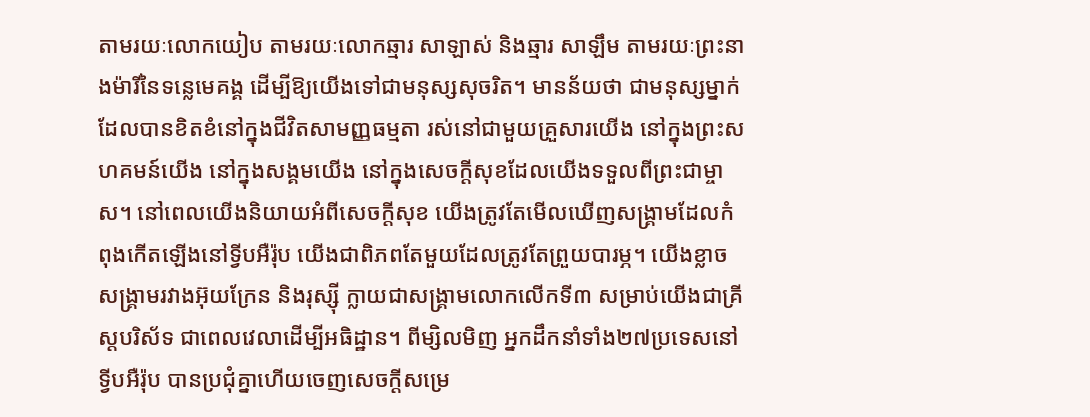តាមរយៈលោកយៀប តាមរយៈលោកឆ្មារ សាឡាស់ និងឆ្មារ សាឡឹម តាមរយៈព្រះនាងម៉ារីនៃទន្លេមេគង្គ ដើម្បីឱ្យយើងទៅជាមនុស្សសុចរិត។ មានន័យថា ជាមនុស្សម្នាក់ដែលបានខិតខំនៅក្នុងជីវិតសាមញ្ញធម្មតា រស់នៅជាមួយគ្រួសារយើង នៅក្នុងព្រះសហគមន៍យើង នៅក្នុងសង្គមយើង នៅក្នុងសេចក្តីសុខដែលយើងទទួលពីព្រះជាម្ចាស។ នៅពេលយើងនិយាយអំពីសេចក្តីសុខ យើងត្រូវតែមើលឃើញសង្រ្គាមដែលកំពុងកើតឡើងនៅទ្វីបអឺរ៉ុប យើងជាពិភពតែមួយដែលត្រូវតែព្រួយបារម្ភ។ យើងខ្លាចសង្រ្គាមរវាងអ៊ុយក្រែន និងរុស្ស៊ី ក្លាយជាសង្រ្គាមលោកលើកទី៣ សម្រាប់យើងជាគ្រីស្តបរិស័ទ ជាពេលវេលាដើម្បីអធិដ្ឋាន។ ពីម្សិលមិញ អ្នកដឹកនាំទាំង២៧ប្រទេសនៅទ្វីបអឺរ៉ុប បានប្រជុំគ្នាហើយចេញសេចក្តីសម្រេ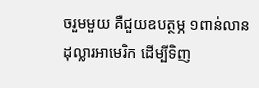ចរួមមួយ គឺជួយឧបត្ថម្ភ ១ពាន់លានដុល្លារអាមេរិក ដើម្បីទិញ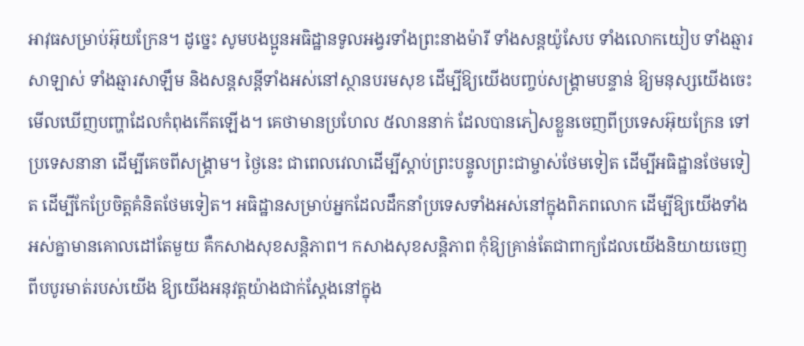អាវុធសម្រាប់អ៊ុយក្រែន។ ដូច្នេះ សូមបងប្អូនអធិដ្ឋានទូលអង្វរទាំងព្រះនាងម៉ារី ទាំងសន្តយ៉ូសែប ទាំងលោកយៀប ទាំងឆ្មារសាឡាស់ ទាំងឆ្មារសាឡឹម និងសន្តសន្តីទាំងអស់នៅស្ថានបរមសុខ ដើម្បីឱ្យយើងបញ្ចប់សង្រ្គាមបន្ទាន់ ឱ្យមនុស្សយើងចេះមើលឃើញបញ្ហាដែលកំពុងកើតឡើង។ គេថាមានប្រហែល ៥លាននាក់ ដែលបានភៀសខ្លួនចេញពីប្រទេសអ៊ុយក្រែន ទៅប្រទេសនានា ដើម្បីគេចពីសង្រ្គាម។ ថ្ងៃនេះ ជាពេលវេលាដើម្បីស្តាប់ព្រះបន្ទូលព្រះជាម្ចាស់ថែមទៀត ដើម្បីអធិដ្ឋានថែមទៀត ដើម្បីកែប្រែចិត្តគំនិតថែមទៀត។ អធិដ្ឋានសម្រាប់អ្នកដែលដឹកនាំប្រទេសទាំងអស់នៅក្នុងពិភពលោក ដើម្បីឱ្យយើងទាំងអស់គ្នាមានគោលដៅតែមួយ គឺកសាងសុខសន្តិភាព។ កសាងសុខសន្តិភាព កុំឱ្យគ្រាន់តែជាពាក្យដែលយើងនិយាយចេញពីបបូរមាត់របស់យើង ឱ្យយើងអនុវត្តយ៉ាងជាក់ស្តែងនៅក្នុង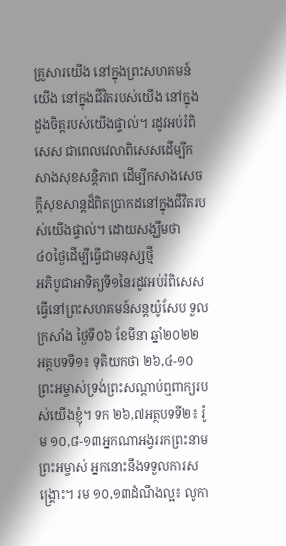គ្រួសារយើង នៅក្នុងព្រះសហគមន៍យើង នៅក្នុងជីវិតរបស់យើង នៅក្នុងដួងចិត្តរបស់យើងផ្ទាល់។ រដូវអប់រំពិសេស ជាពេលវេលាពិសេសដើម្បីកសាងសុខសន្តិភាព ដើម្បីកសាងសេចក្តីសុខសាន្តដ៏ពិតប្រាកដនៅក្នុងជីវិតរបស់យើងផ្ទាល់។ ដោយសង្ឃឹមថា
៤០ថ្ងៃដើម្បីធ្វើជាមនុស្សថ្មី
អភិបូជាអាទិត្យទី១នៃរដូវអប់រំពិសេស ធ្វើនៅព្រះសហគមន៍សន្តយ៉ូសែប ទួលក្រសាំង ថ្ងៃទី០៦ ខែមីនា ឆ្នាំ២០២២ អត្ថបទទី១៖ ទុតិយកថា ២៦,៤-១០ព្រះអម្ចាស់ទ្រង់ព្រះសណ្ដាប់ឮពាក្យរបស់យើងខ្ញុំ។ ទក ២៦,៧អត្ថបទទី២៖ រ៉ូម ១០,៨-១៣អ្នកណាអង្វររកព្រះនាមព្រះអម្ចាស់ អ្នកនោះនឹងទទួលការសង្គ្រោះ។ រម ១០,១៣ដំណឹងល្អ៖ លូកា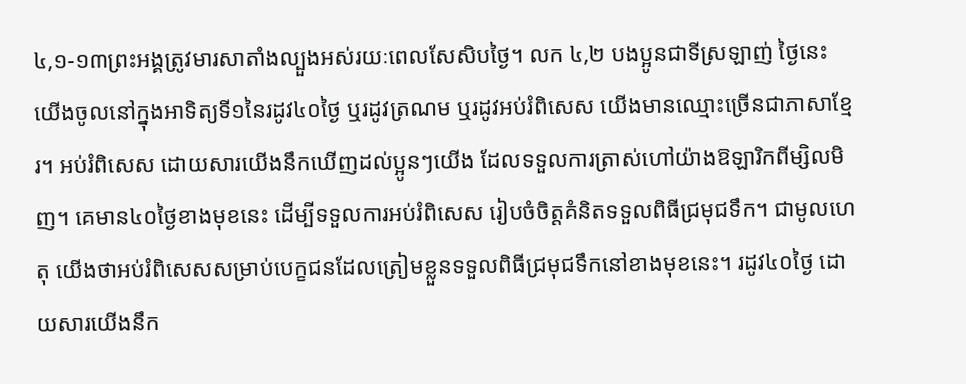៤,១-១៣ព្រះអង្គត្រូវមារសាតាំងល្បួងអស់រយៈពេលសែសិបថ្ងៃ។ លក ៤,២ បងប្អូនជាទីស្រឡាញ់ ថ្ងៃនេះ យើងចូលនៅក្នុងអាទិត្យទី១នៃរដូវ៤០ថ្ងៃ ឬរដូវត្រណម ឬរដូវអប់រំពិសេស យើងមានឈ្មោះច្រើនជាភាសាខ្មែរ។ អប់រំពិសេស ដោយសារយើងនឹកឃើញដល់ប្អូនៗយើង ដែលទទួលការត្រាស់ហៅយ៉ាងឱឡារិកពីម្សិលមិញ។ គេមាន៤០ថ្ងៃខាងមុខនេះ ដើម្បីទទួលការអប់រំពិសេស រៀបចំចិត្តគំនិតទទួលពិធីជ្រមុជទឹក។ ជាមូលហេតុ យើងថាអប់រំពិសេសសម្រាប់បេក្ខជនដែលត្រៀមខ្លួនទទួលពិធីជ្រមុជទឹកនៅខាងមុខនេះ។ រដូវ៤០ថ្ងៃ ដោយសារយើងនឹក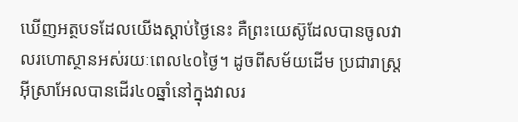ឃើញអត្ថបទដែលយើងស្ដាប់ថ្ងៃនេះ គឺព្រះយេស៊ូដែលបានចូលវាលរហោស្ថានអស់រយៈពេល៤០ថ្ងៃ។ ដូចពីសម័យដើម ប្រជារាស្រ្តអ៊ីស្រាអែលបានដើរ៤០ឆ្នាំនៅក្នុងវាលរ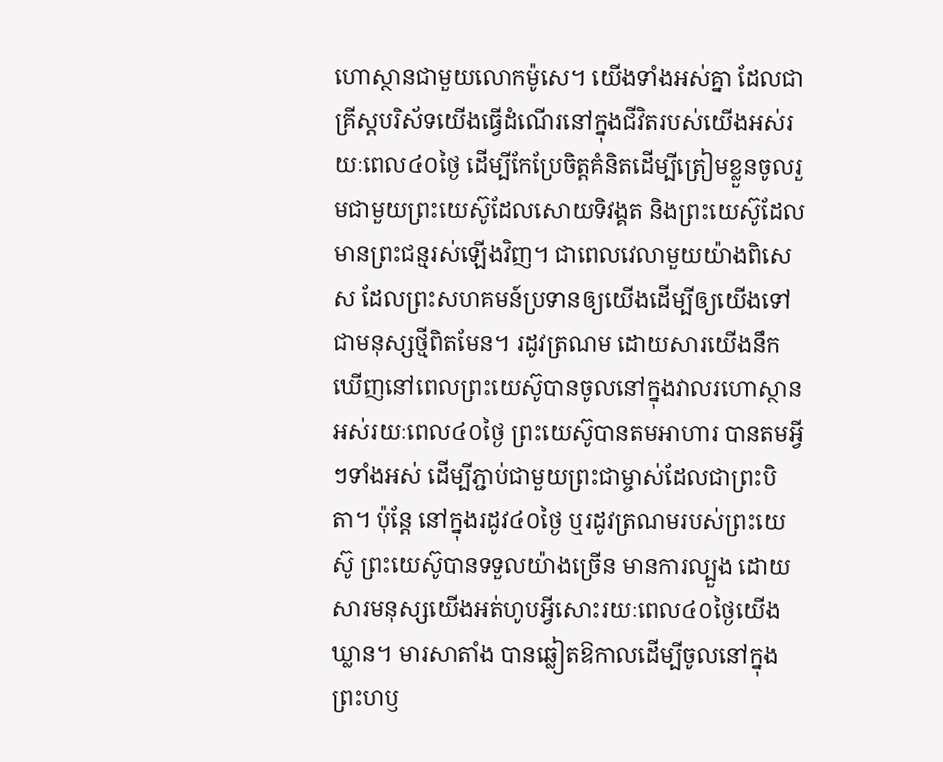ហោស្ថានជាមួយលោកម៉ូសេ។ យើងទាំងអស់គ្នា ដែលជាគ្រីស្តបរិស័ទយើងធ្វើដំណើរនៅក្នុងជីវិតរបស់យើងអស់រយៈពេល៤០ថ្ងៃ ដើម្បីកែប្រែចិត្តគំនិតដើម្បីត្រៀមខ្លួនចូលរួមជាមួយព្រះយេស៊ូដែលសោយទិវង្គត និងព្រះយេស៊ូដែលមានព្រះជន្មរស់ឡើងវិញ។ ជាពេលវេលាមួយយ៉ាងពិសេស ដែលព្រះសហគមន៍ប្រទានឲ្យយើងដើម្បីឲ្យយើងទៅជាមនុស្សថ្មីពិតមែន។ រដូវត្រណម ដោយសារយើងនឹកឃើញនៅពេលព្រះយេស៊ូបានចូលនៅក្នុងវាលរហោស្ថានអស់រយៈពេល៤០ថ្ងៃ ព្រះយេស៊ូបានតមអាហារ បានតមអ្វីៗទាំងអស់ ដើម្បីភ្ជាប់ជាមួយព្រះជាម្ចាស់ដែលជាព្រះបិតា។ ប៉ុន្តែ នៅក្នុងរដូវ៤០ថ្ងៃ ឬរដូវត្រណមរបស់ព្រះយេស៊ូ ព្រះយេស៊ូបានទទួលយ៉ាងច្រើន មានការល្បួង ដោយសារមនុស្សយើងអត់ហូបអ្វីសោះរយៈពេល៤០ថ្ងៃយើងឃ្លាន។ មារសាតាំង បានឆ្លៀតឱកាលដើម្បីចូលនៅក្នុងព្រះហឫ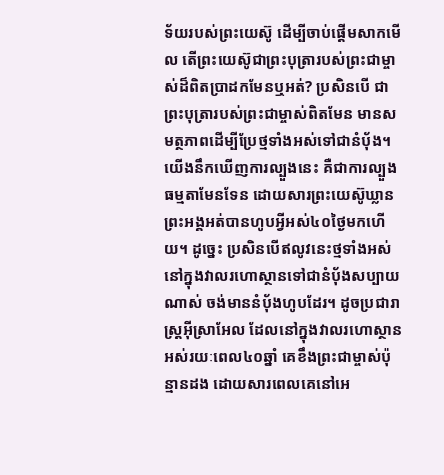ទ័យរបស់ព្រះយេស៊ូ ដើម្បីចាប់ផ្ដើមសាកមើល តើព្រះយេស៊ូជាព្រះបុត្រារបស់ព្រះជាម្ចាស់ដ៏ពិតប្រាដកមែនឬអត់? ប្រសិនបើ ជាព្រះបុត្រារបស់ព្រះជាម្ចាស់ពិតមែន មានសមត្ថភាពដើម្បីប្រែថ្មទាំងអស់ទៅជានំប៉័ង។ យើងនឹកឃើញការល្បួងនេះ គឺជាការល្បួងធម្មតាមែនទែន ដោយសារព្រះយេស៊ូឃ្លាន ព្រះអង្គអត់បានហូបអ្វីអស់៤០ថ្ងៃមកហើយ។ ដូច្នេះ ប្រសិនបើឥលូវនេះថ្មទាំងអស់នៅក្នុងវាលរហោស្ថានទៅជានំប៉័ងសប្បាយណាស់ ចង់មាននំប៉័ងហូបដែរ។ ដូចប្រជារាស្ត្រអ៊ីស្រាអែល ដែលនៅក្នុងវាលរហោស្ថានអស់រយៈពេល៤០ឆ្នាំ គេខឹងព្រះជាម្ចាស់ប៉ុន្មានដង ដោយសារពេលគេនៅអេ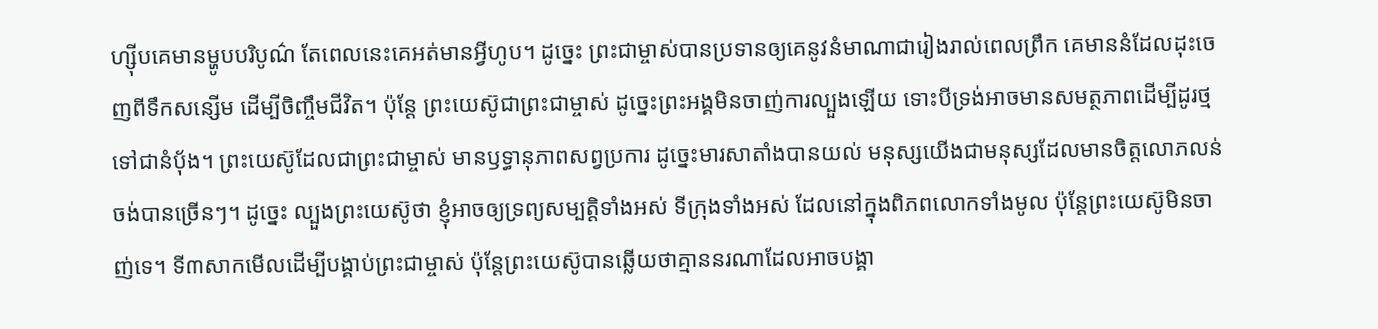ហ្ស៊ីបគេមានម្ហូបបរិបូណ៌ តែពេលនេះគេអត់មានអ្វីហូប។ ដូច្នេះ ព្រះជាម្ចាស់បានប្រទានឲ្យគេនូវនំមាណាជារៀងរាល់ពេលព្រឹក គេមាននំដែលដុះចេញពីទឹកសន្សើម ដើម្បីចិញ្ចឹមជីវិត។ ប៉ុន្តែ ព្រះយេស៊ូជាព្រះជាម្ចាស់ ដូច្នេះព្រះអង្គមិនចាញ់ការល្បួងឡើយ ទោះបីទ្រង់អាចមានសមត្ថភាពដើម្បីដូរថ្មទៅជានំប៉័ង។ ព្រះយេស៊ូដែលជាព្រះជាម្ចាស់ មានឫទ្ធានុភាពសព្វប្រការ ដូច្នេះមារសាតាំងបានយល់ មនុស្សយើងជាមនុស្សដែលមានចិត្តលោភលន់ចង់បានច្រើនៗ។ ដូច្នេះ ល្បួងព្រះយេស៊ូថា ខ្ញុំអាចឲ្យទ្រព្យសម្បត្តិទាំងអស់ ទីក្រុងទាំងអស់ ដែលនៅក្នុងពិភពលោកទាំងមូល ប៉ុន្តែព្រះយេស៊ូមិនចាញ់ទេ។ ទី៣សាកមើលដើម្បីបង្គាប់ព្រះជាម្ចាស់ ប៉ុន្តែព្រះយេស៊ូបានឆ្លើយថាគ្មាននរណាដែលអាចបង្គា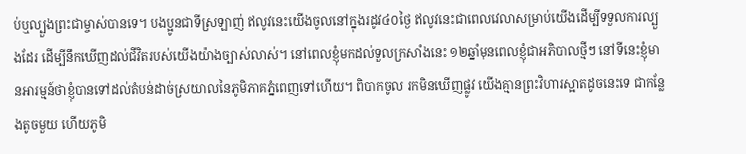ប់ឬល្បួងព្រះជាម្ចាស់បានទេ។ បងប្អូនជាទីស្រឡាញ់ ឥលូវនេះយើងចូលនៅក្នុងរដូវ៤០ថ្ងៃ ឥលូវនេះជាពេលវេលាសម្រាប់យើងដើម្បីទទួលការល្បួងដែរ ដើម្បីនឹកឃើញដល់ជីវិតរបស់យើងយ៉ាងច្បាស់លាស់។ នៅពេលខ្ញុំមកដល់ទួលក្រសាំងនេះ ១២ឆ្នាំមុនពេលខ្ញុំជាអភិបាលថ្មីៗ នៅទីនេះខ្ញុំមានអារម្មន៍ថាខ្ញុំបានទៅដល់តំបន់ដាច់ស្រយាលនៃភូមិភាគភ្នំពេញទៅហើយ។ ពិបាកចូល រកមិនឃើញផ្លូវ យើងគ្មានព្រះវិហារស្អាតដូចនេះទេ ជាកន្លែងតូចមួយ ហើយភូមិ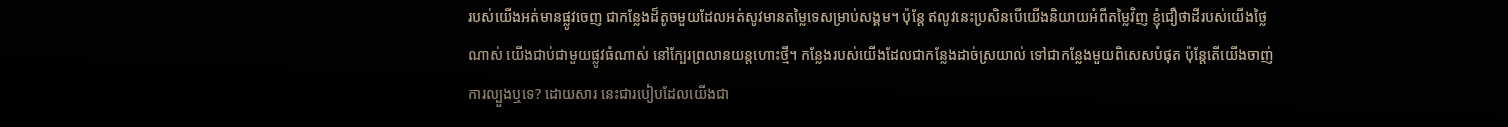របស់យើងអត់មានផ្លូវចេញ ជាកន្លែងដ៏តូចមួយដែលអត់សូវមានតម្លៃទេសម្រាប់សង្គម។ ប៉ុន្តែ ឥលូវនេះប្រសិនបើយើងនិយាយអំពីតម្លៃវិញ ខ្ញុំជឿថាដីរបស់យើងថ្លៃណាស់ យើងជាប់ជាមួយផ្លូវធំណាស់ នៅក្បែរព្រលានយន្តហោះថ្មី។ កន្លែងរបស់យើងដែលជាកន្លែងដាច់ស្រយាល់ ទៅជាកន្លែងមួយពិសេសបំផុត ប៉ុន្តែតើយើងចាញ់ការល្បួងឬទេ? ដោយសារ នេះជារបៀបដែលយើងជា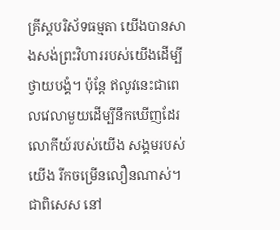គ្រីស្តបរិស័ទធម្មតា យើងបានសាងសង់ព្រះវិហាររបស់យើងដើម្បីថ្វាយបង្គំ។ ប៉ុន្តែ ឥលូវនេះជាពេលវេលាមួយដើម្បីនឹកឃើញដែរ លោកីយ៍របស់យើង សង្គមរបស់យើង រីកចម្រើនលឿនណាស់។ ជាពិសេស នៅ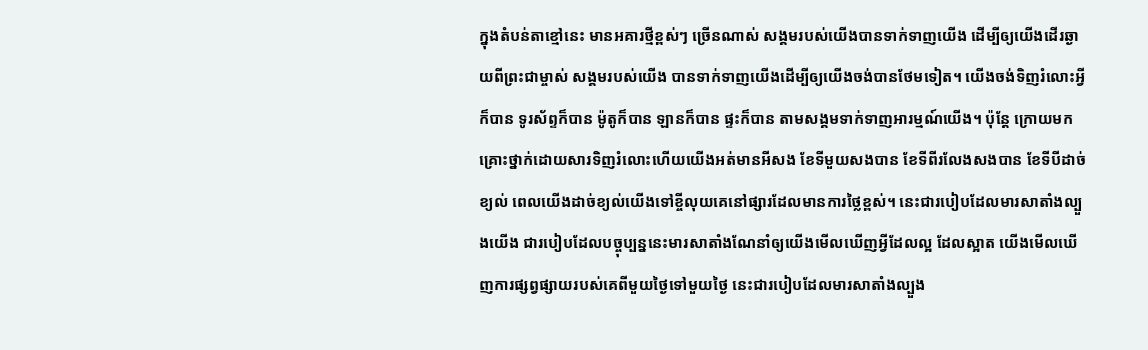ក្នុងតំបន់តាខ្មៅនេះ មានអគារថ្មីខ្ពស់ៗ ច្រើនណាស់ សង្គមរបស់យើងបានទាក់ទាញយើង ដើម្បីឲ្យយើងដើរឆ្ងាយពីព្រះជាម្ចាស់ សង្គមរបស់យើង បានទាក់ទាញយើងដើម្បីឲ្យយើងចង់បានថែមទៀត។ យើងចង់ទិញរំលោះអ្វីក៏បាន ទូរស័ព្ទក៏បាន ម៉ូតូក៏បាន ឡានក៏បាន ផ្ទះក៏បាន តាមសង្គមទាក់ទាញអារម្មណ៍យើង។ ប៉ុន្តែ ក្រោយមកគ្រោះថ្នាក់ដោយសារទិញរំលោះហើយយើងអត់មានអីសង ខែទីមួយសងបាន ខែទីពីរលែងសងបាន ខែទីបីដាច់ខ្យល់ ពេលយើងដាច់ខ្យល់យើងទៅខ្ចីលុយគេនៅផ្សារដែលមានការថ្លៃខ្ពស់។ នេះជារបៀបដែលមារសាតាំងល្បួងយើង ជារបៀបដែលបច្ចុប្បន្ននេះមារសាតាំងណែនាំឲ្យយើងមើលឃើញអ្វីដែលល្អ ដែលស្អាត យើងមើលឃើញការផ្សព្វផ្សាយរបស់គេពីមួយថ្ងៃទៅមួយថ្ងៃ នេះជារបៀបដែលមារសាតាំងល្បួង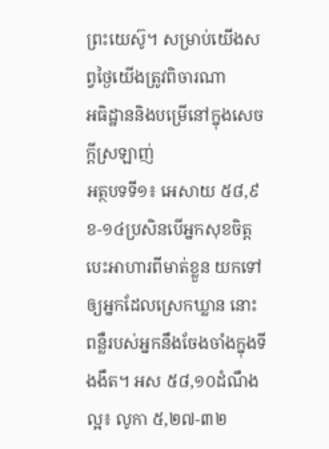ព្រះយេស៊ូ។ សម្រាប់យើងសព្វថ្ងៃយើងត្រូវពិចារណា
អធិដ្ឋាននិងបម្រើនៅក្នុងសេចក្តីស្រឡាញ់
អត្ថបទទី១៖ អេសាយ ៥៨,៩ខ-១៤ប្រសិនបើអ្នកសុខចិត្តបេះអាហារពីមាត់ខ្លួន យកទៅឲ្យអ្នកដែលស្រេកឃ្លាន នោះពន្លឺរបស់អ្នកនឹងចែងចាំងក្នុងទីងងឹត។ អស ៥៨,១០ដំណឹងល្អ៖ លូកា ៥,២៧-៣២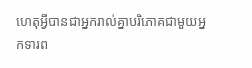ហេតុអ្វីបានជាអ្នករាល់គ្នាបរិភោគជាមួយអ្នកទារព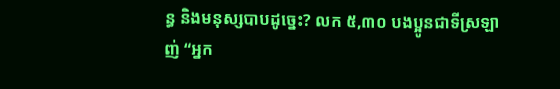ន្ធ និងមនុស្សបាបដូច្នេះ? លក ៥,៣០ បងប្អូនជាទីស្រឡាញ់ “អ្នក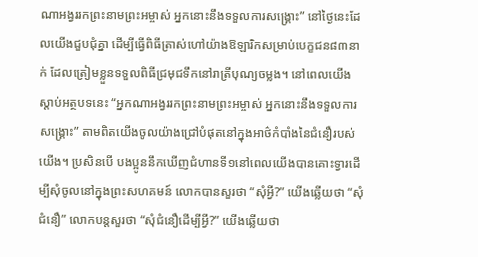ណាអង្វររកព្រះនាមព្រះអម្ចាស់ អ្នកនោះនឹងទទួលការសង្គ្រោះ” នៅថ្ងៃនេះដែលយើងជួបជុំគ្នា ដើម្បីធ្វើពិធីត្រាស់ហៅយ៉ាងឱឡារិកសម្រាប់បេក្ខជន៨៣នាក់ ដែលត្រៀមខ្លួនទទួលពិធីជ្រមុជទឹកនៅរាត្រីបុណ្យចម្លង។ នៅពេលយើងស្ដាប់អត្ថបទនេះ “អ្នកណាអង្វររកព្រះនាមព្រះអម្ចាស់ អ្នកនោះនឹងទទួលការសង្គ្រោះ” តាមពិតយើងចូលយ៉ាងជ្រៅបំផុតនៅក្នុងអាថ៌កំបាំងនៃជំនឿរបស់យើង។ ប្រសិនបើ បងប្អូននឹកឃើញជំហានទី១នៅពេលយើងបានគោះទ្វារដើម្បីសុំចូលនៅក្នុងព្រះសហគមន៍ លោកបានសួរថា “សុំអ្វី?” យើងឆ្លើយថា “សុំជំនឿ” លោកបន្តសួរថា “សុំជំនឿដើម្បីអ្វី?” យើងឆ្លើយថា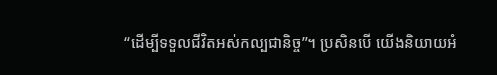“ដើម្បីទទួលជីវិតអស់កល្បជានិច្ច”។ ប្រសិនបើ យើងនិយាយអំ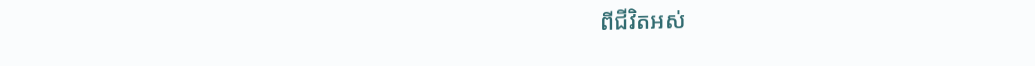ពីជីវិតអស់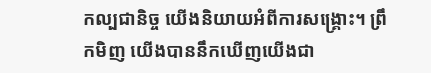កល្បជានិច្ច យើងនិយាយអំពីការសង្រ្គោះ។ ព្រឹកមិញ យើងបាននឹកឃើញយើងជា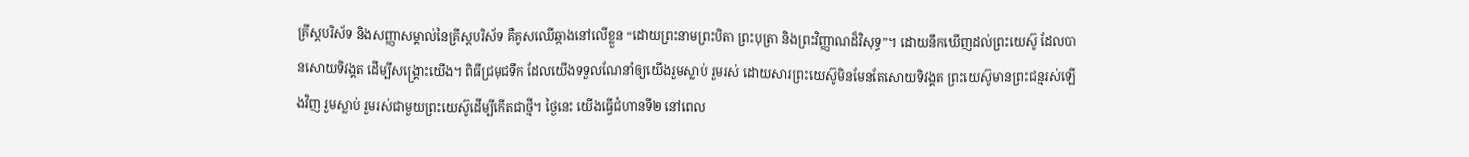គ្រីស្តបរិស័ទ និងសញ្ញាសម្គាល់នៃគ្រីស្តបរិស័ទ គឺគូសឈើឆ្កាងនៅលើខ្លួន “ដោយព្រះនាមព្រះបិតា ព្រះបុត្រា និងព្រះវិញ្ញាណដ៏វិសុទ្ធ”។ ដោយនឹកឃើញដល់ព្រះយេស៊ូ ដែលបានសោយទិវង្គត ដើម្បីសង្រ្គោះយើង។ ពិធីជ្រមុជទឹក ដែលយើងទទួលណែនាំឲ្យយើងរួមស្លាប់ រួមរស់ ដោយសារព្រះយេស៊ូមិនមែនតែសោយទិវង្គត ព្រះយេស៊ូមានព្រះជន្មរស់ឡើងវិញ រួមស្លាប់ រួមរស់ជាមួយព្រះយេស៊ូដើម្បីកើតជាថ្មី។ ថ្ងៃនេះ យើងធ្វើជំហានទី២ នៅពេល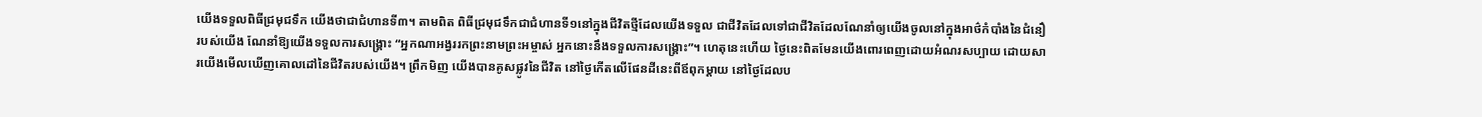យើងទទួលពិធីជ្រមុជទឹក យើងថាជាជំហានទី៣។ តាមពិត ពិធីជ្រមុជទឹកជាជំហានទី១នៅក្នុងជីវិតថ្មីដែលយើងទទួល ជាជីវិតដែលទៅជាជីវិតដែលណែនាំឲ្យយើងចូលនៅក្នុងអាថ៌កំបាំងនៃជំនឿរបស់យើង ណែនាំឱ្យយើងទទួលការសង្គ្រោះ “អ្នកណាអង្វររកព្រះនាមព្រះអម្ចាស់ អ្នកនោះនឹងទទួលការសង្គ្រោះ”។ ហេតុនេះហើយ ថ្ងៃនេះពិតមែនយើងពោរពេញដោយអំណរសប្បាយ ដោយសារយើងមើលឃើញគោលដៅនៃជីវិតរបស់យើង។ ព្រឹកមិញ យើងបានគូសផ្លូវនៃជីវិត នៅថ្ងៃកើតលើផែនដីនេះពីឪពុកម្ដាយ នៅថ្ងៃដែលប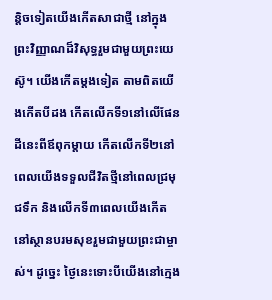ន្តិចទៀតយើងកើតសាជាថ្មី នៅក្នុងព្រះវិញ្ញាណដ៏វិសុទ្ធរួមជាមួយព្រះយេស៊ូ។ យើងកើតម្ដងទៀត តាមពិតយើងកើតបីដង កើតលើកទី១នៅលើផែនដីនេះពីឪពុកម្ដាយ កើតលើកទី២នៅពេលយើងទទួលជីវិតថ្មីនៅពេលជ្រមុជទឹក និងលើកទី៣ពេលយើងកើតនៅស្ថានបរមសុខរួមជាមួយព្រះជាម្ចាស់។ ដូច្នេះ ថ្ងៃនេះទោះបីយើងនៅក្មេង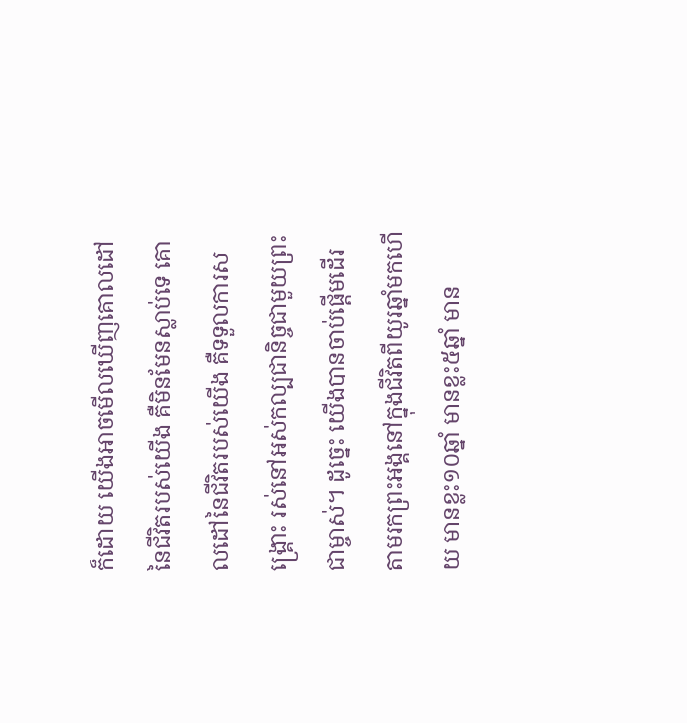ក៏ដោយ យើងអាចមើលឃើញគោលដៅនៃជីវិតរបស់យើង គឺមិនមែនស្លាប់ទេ គោលដៅនៃជីវិតរបស់យើង គឺទទួលការសង្គ្រោះ រស់នៅអស់កល្បជានិច្ចជាមួយព្រះជាម្ចាស់។ ដូច្នេះ យើងបានចាប់ផ្ដើមដើរតាមរកព្រះអង្គនៅក្នុងជីវិតពីយូរឆ្នាំមកហើយ មានខ្លះ១០ឆ្នាំ មានខ្លះ៥ឆ្នាំ មាន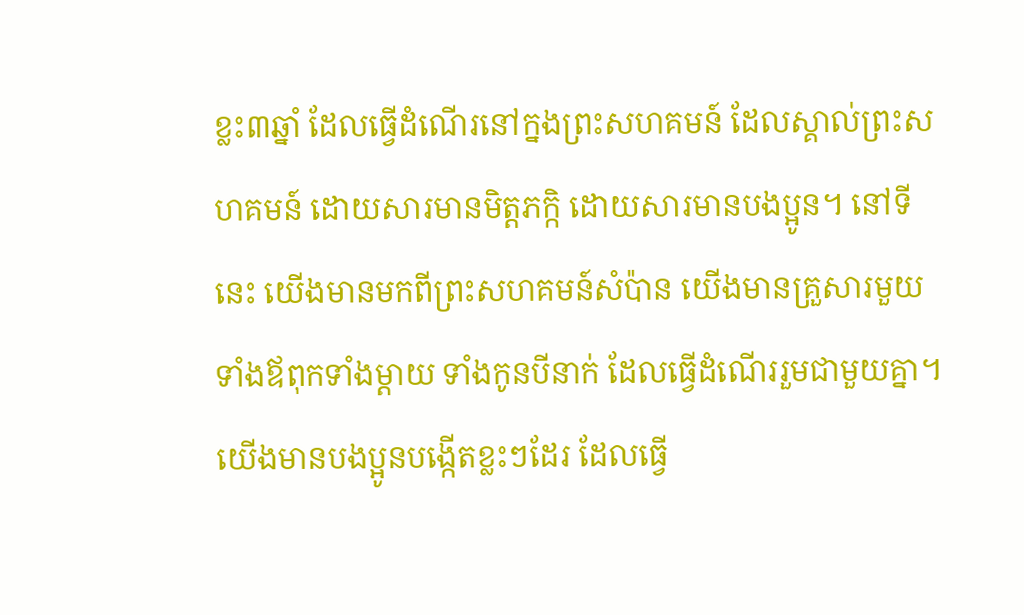ខ្លះ៣ឆ្នាំ ដែលធ្វើដំណើរនៅក្នងព្រះសហគមន៍ ដែលស្គាល់ព្រះសហគមន៍ ដោយសារមានមិត្តភក្កិ ដោយសារមានបងប្អូន។ នៅទីនេះ យើងមានមកពីព្រះសហគមន៍សំប៉ាន យើងមានគ្រួសារមួយទាំងឪពុកទាំងម្ដាយ ទាំងកូនបីនាក់ ដែលធ្វើដំណើររួមជាមួយគ្នា។ យើងមានបងប្អូនបង្កើតខ្លះៗដែរ ដែលធ្វើ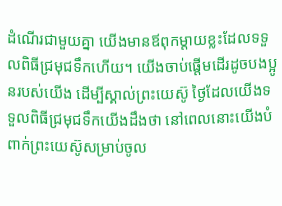ដំណើរជាមួយគ្នា យើងមានឪពុកម្ដាយខ្លះដែលទទួលពិធីជ្រមុជទឹកហើយ។ យើងចាប់ផ្ដើមដើរដូចបងប្អូនរបស់យើង ដើម្បីស្គាល់ព្រះយេស៊ូ ថ្ងៃដែលយើងទទួលពិធីជ្រមុជទឹកយើងដឹងថា នៅពេលនោះយើងបំពាក់ព្រះយេស៊ូសម្រាប់ចូល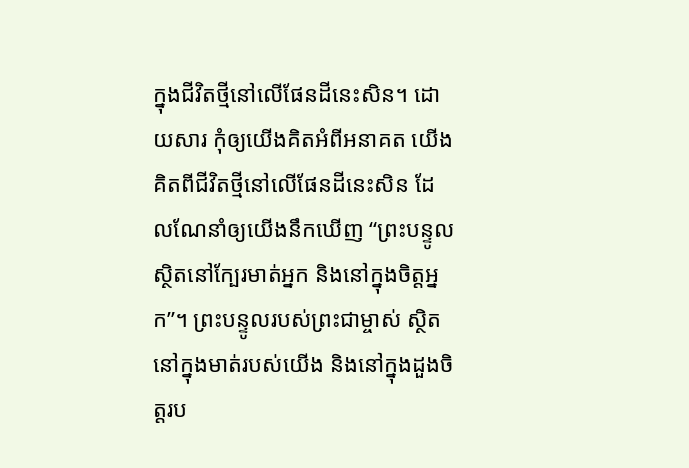ក្នុងជីវិតថ្មីនៅលើផែនដីនេះសិន។ ដោយសារ កុំឲ្យយើងគិតអំពីអនាគត យើងគិតពីជីវិតថ្មីនៅលើផែនដីនេះសិន ដែលណែនាំឲ្យយើងនឹកឃើញ “ព្រះបន្ទូលស្ថិតនៅក្បែរមាត់អ្នក និងនៅក្នុងចិត្តអ្នក”។ ព្រះបន្ទូលរបស់ព្រះជាម្ចាស់ ស្ថិតនៅក្នុងមាត់របស់យើង និងនៅក្នុងដួងចិត្តរប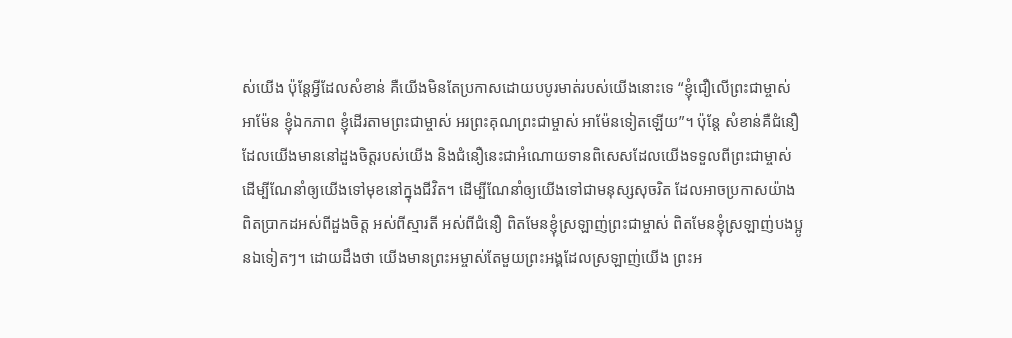ស់យើង ប៉ុន្តែអ្វីដែលសំខាន់ គឺយើងមិនតែប្រកាសដោយបបូរមាត់របស់យើងនោះទេ “ខ្ញុំជឿលើព្រះជាម្ចាស់ អាម៉ែន ខ្ញុំឯកភាព ខ្ញុំដើរតាមព្រះជាម្ចាស់ អរព្រះគុណព្រះជាម្ចាស់ អាម៉ែនទៀតឡើយ”។ ប៉ុន្តែ សំខាន់គឺជំនឿដែលយើងមាននៅដួងចិត្តរបស់យើង និងជំនឿនេះជាអំណោយទានពិសេសដែលយើងទទួលពីព្រះជាម្ចាស់ ដើម្បីណែនាំឲ្យយើងទៅមុខនៅក្នុងជីវិត។ ដើម្បីណែនាំឲ្យយើងទៅជាមនុស្សសុចរិត ដែលអាចប្រកាសយ៉ាងពិតប្រាកដអស់ពីដួងចិត្ត អស់ពីស្មារតី អស់ពីជំនឿ ពិតមែនខ្ញុំស្រឡាញ់ព្រះជាម្ចាស់ ពិតមែនខ្ញុំស្រឡាញ់បងប្អូនឯទៀតៗ។ ដោយដឹងថា យើងមានព្រះអម្ចាស់តែមួយព្រះអង្គដែលស្រឡាញ់យើង ព្រះអ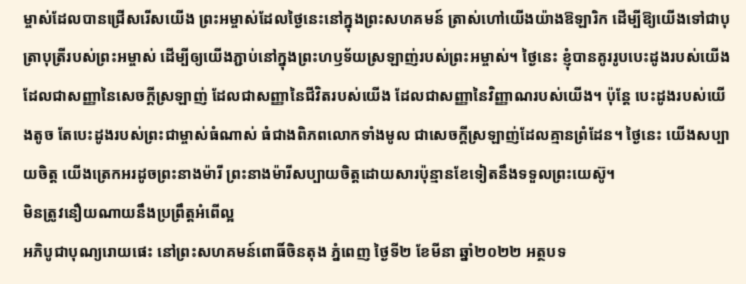ម្ចាស់ដែលបានជ្រើសរើសយើង ព្រះអម្ចាស់ដែលថ្ងៃនេះនៅក្នុងព្រះសហគមន៍ ត្រាស់ហៅយើងយ៉ាងឱឡារិក ដើម្បីឱ្យយើងទៅជាបុត្រាបុត្រីរបស់ព្រះអម្ចាស់ ដើម្បីឲ្យយើងភ្ជាប់នៅក្នុងព្រះហឫទ័យស្រឡាញ់របស់ព្រះអម្ចាស់។ ថ្ងៃនេះ ខ្ញុំបានគូររូបបេះដូងរបស់យើងដែលជាសញ្ញានៃសេចក្ដីស្រឡាញ់ ដែលជាសញ្ញានៃជីវិតរបស់យើង ដែលជាសញ្ញានៃវិញ្ញាណរបស់យើង។ ប៉ុន្តែ បេះដូងរបស់យើងតូច តែបេះដូងរបស់ព្រះជាម្ចាស់ធំណាស់ ធំជាងពិភពលោកទាំងមូល ជាសេចក្ដីស្រឡាញ់ដែលគ្មានព្រំដែន។ ថ្ងៃនេះ យើងសប្បាយចិត្ត យើងត្រេកអរដូចព្រះនាងម៉ារី ព្រះនាងម៉ារីសប្បាយចិត្តដោយសារប៉ុន្មានខែទៀតនឹងទទួលព្រះយេស៊ូ។
មិនត្រូវនឿយណាយនឹងប្រព្រឹត្តអំពើល្អ
អភិបូជាបុណ្យរោយផេះ នៅព្រះសហគមន៍ពោធិ៍ចិនតុង ភ្នំពេញ ថ្ងៃទី២ ខែមីនា ឆ្នាំ២០២២ អត្ថបទ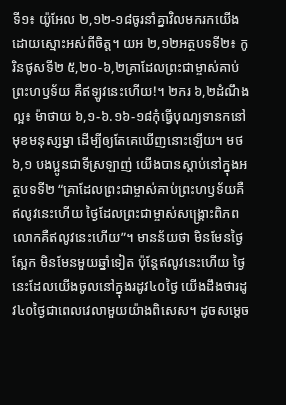ទី១៖ យ៉ូអែល ២,១២-១៨ចូរនាំគ្នាវិលមករកយើង ដោយស្មោះអស់ពីចិត្ត។ យអ ២,១២អត្ថបទទី២៖ កូរិនថូសទី២ ៥,២០-៦,២គ្រាដែលព្រះជាម្ចាស់គាប់ព្រះហឫទ័យ គឺឥឡូវនេះហើយ!។ ២ករ ៦,២ដំណឹងល្អ៖ ម៉ាថាយ ៦,១-៦.១៦-១៨កុំធ្វើបុណ្យទានកនៅមុខមនុស្សម្នា ដើម្បីឲ្យតែគេឃើញនោះឡើយ។ មថ ៦,១ បងប្អូនជាទីស្រឡាញ់ យើងបានស្ដាប់នៅក្នុងអត្ថបទទី២ “គ្រាដែលព្រះជាម្ចាស់គាប់ព្រះហឫទ័យគឺឥលូវនេះហើយ ថ្ងៃដែលព្រះជាម្ចាស់សង្គ្រោះពិភពលោកគឺឥលូវនេះហើយ”។ មានន័យថា មិនមែនថ្ងៃស្អែក មិនមែនមួយឆ្នាំទៀត ប៉ុន្តែឥលូវនេះហើយ ថ្ងៃនេះដែលយើងចូលនៅក្នុងរដូវ៤០ថ្ងៃ យើងដឹងថារដូវ៤០ថ្ងៃជាពេលវេលាមួយយ៉ាងពិសេស។ ដូចសម្ដេច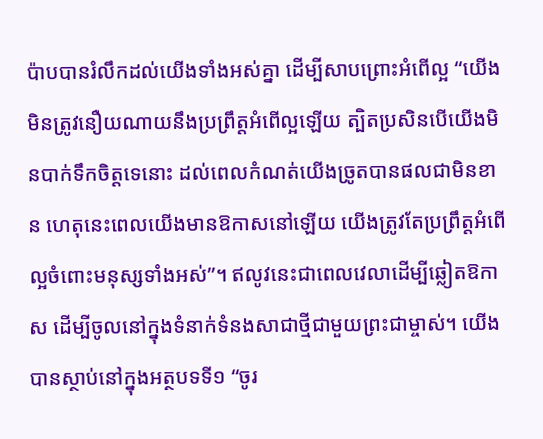ប៉ាបបានរំលឹកដល់យើងទាំងអស់គ្នា ដើម្បីសាបព្រោះអំពើល្អ “យើងមិនត្រូវនឿយណាយនឹងប្រព្រឹត្តអំពើល្អឡើយ ត្បិតប្រសិនបើយើងមិនបាក់ទឹកចិត្តទេនោះ ដល់ពេលកំណត់យើងច្រូតបានផលជាមិនខាន ហេតុនេះពេលយើងមានឱកាសនៅឡើយ យើងត្រូវតែប្រព្រឹត្តអំពើល្អចំពោះមនុស្សទាំងអស់”។ ឥលូវនេះជាពេលវេលាដើម្បីឆ្លៀតឱកាស ដើម្បីចូលនៅក្នុងទំនាក់ទំនងសាជាថ្មីជាមួយព្រះជាម្ចាស់។ យើងបានស្ថាប់នៅក្នុងអត្ថបទទី១ “ចូរ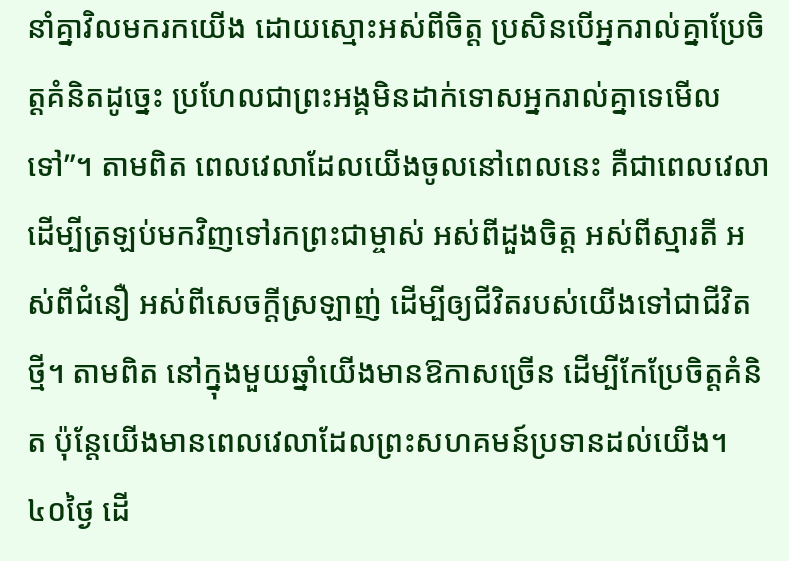នាំគ្នាវិលមករកយើង ដោយស្មោះអស់ពីចិត្ត ប្រសិនបើអ្នករាល់គ្នាប្រែចិត្តគំនិតដូច្នេះ ប្រហែលជាព្រះអង្គមិនដាក់ទោសអ្នករាល់គ្នាទេមើលទៅ”។ តាមពិត ពេលវេលាដែលយើងចូលនៅពេលនេះ គឺជាពេលវេលាដើម្បីត្រឡប់មកវិញទៅរកព្រះជាម្ចាស់ អស់ពីដួងចិត្ត អស់ពីស្មារតី អស់ពីជំនឿ អស់ពីសេចក្ដីស្រឡាញ់ ដើម្បីឲ្យជីវិតរបស់យើងទៅជាជីវិតថ្មី។ តាមពិត នៅក្នុងមួយឆ្នាំយើងមានឱកាសច្រើន ដើម្បីកែប្រែចិត្តគំនិត ប៉ុន្តែយើងមានពេលវេលាដែលព្រះសហគមន៍ប្រទានដល់យើង។ ៤០ថ្ងៃ ដើ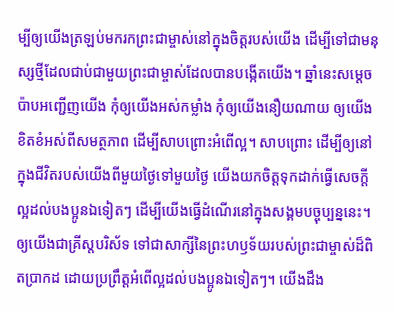ម្បីឲ្យយើងត្រឡប់មករកព្រះជាម្ចាស់នៅក្នុងចិត្តរបស់យើង ដើម្បីទៅជាមនុស្សថ្មីដែលជាប់ជាមួយព្រះជាម្ចាស់ដែលបានបង្កើតយើង។ ឆ្នាំនេះសម្ដេចប៉ាបអញ្ជើញយើង កុំឲ្យយើងអស់កម្លាំង កុំឲ្យយើងនឿយណាយ ឲ្យយើងខិតខំអស់ពីសមត្ថភាព ដើម្បីសាបព្រោះអំពើល្អ។ សាបព្រោះ ដើម្បីឲ្យនៅក្នុងជីវិតរបស់យើងពីមួយថ្ងៃទៅមួយថ្ងៃ យើងយកចិត្តទុកដាក់ធ្វើសេចក្ដីល្អដល់បងប្អូនឯទៀតៗ ដើម្បីយើងធ្វើដំណើរនៅក្នុងសង្គមបច្ចុប្បន្ននេះ។ ឲ្យយើងជាគ្រីស្តបរិស័ទ ទៅជាសាក្សីនៃព្រះហឫទ័យរបស់ព្រះជាម្ចាស់ដ៏ពិតប្រាកដ ដោយប្រព្រឹត្តអំពើល្អដល់បងប្អូនឯទៀតៗ។ យើងដឹង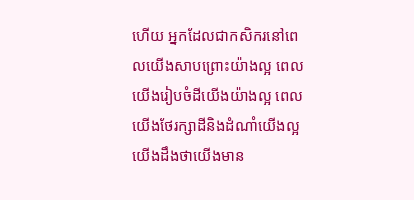ហើយ អ្នកដែលជាកសិករនៅពេលយើងសាបព្រោះយ៉ាងល្អ ពេលយើងរៀបចំដីយើងយ៉ាងល្អ ពេលយើងថែរក្សាដីនិងដំណាំយើងល្អ យើងដឹងថាយើងមាន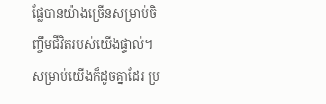ផ្លែបានយ៉ាងច្រើនសម្រាប់ចិញ្ចឹមជីវិតរបស់យើងផ្ទាល់។ សម្រាប់យើងក៏ដូចគ្នាដែរ ប្រ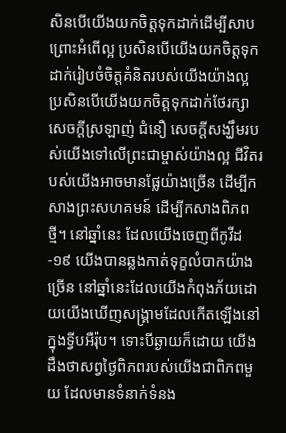សិនបើយើងយកចិត្តទុកដាក់ដើម្បីសាបព្រោះអំពើល្អ ប្រសិនបើយើងយកចិត្តទុកដាក់រៀបចំចិត្តគំនិតរបស់យើងយ៉ាងល្អ ប្រសិនបើយើងយកចិត្តទុកដាក់ថែរក្សាសេចក្ដីស្រឡាញ់ ជំនឿ សេចក្ដីសង្ឃឹមរបស់យើងទៅលើព្រះជាម្ចាស់យ៉ាងល្អ ជីវិតរបស់យើងអាចមានផ្លែយ៉ាងច្រើន ដើម្បីកសាងព្រះសហគមន៍ ដើម្បីកសាងពិភពថ្មី។ នៅឆ្នាំនេះ ដែលយើងចេញពីកូវីដ-១៩ យើងបានឆ្លងកាត់ទុក្ខលំបាកយ៉ាងច្រើន នៅឆ្នាំនេះដែលយើងកំពុងភ័យដោយយើងឃើញសង្គ្រាមដែលកើតឡើងនៅក្នុងទ្វីបអឺរ៉ុប។ ទោះបីឆ្ងាយក៏ដោយ យើងដឹងថាសព្វថ្ងៃពិភពរបស់យើងជាពិភពមួយ ដែលមានទំនាក់ទំនង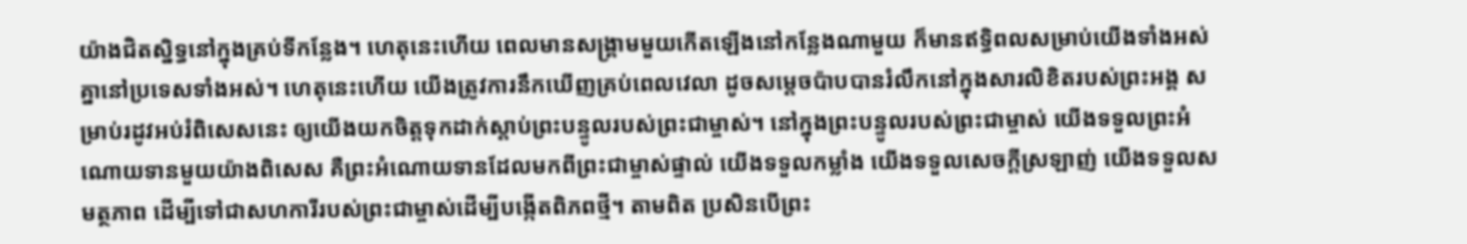យ៉ាងជិតស្និទ្ធនៅក្នុងគ្រប់ទីកន្លែង។ ហេតុនេះហើយ ពេលមានសង្គ្រាមមួយកើតឡើងនៅកន្លែងណាមួយ ក៏មានឥទ្ធិពលសម្រាប់យើងទាំងអស់គ្នានៅប្រទេសទាំងអស់។ ហេតុនេះហើយ យើងត្រូវការនឹកឃើញគ្រប់ពេលវេលា ដូចសម្ដេចប៉ាបបានរំលឹកនៅក្នុងសារលិខិតរបស់ព្រះអង្គ សម្រាប់រដូវអប់រំពិសេសនេះ ឲ្យយើងយកចិត្តទុកដាក់ស្ដាប់ព្រះបន្ទូលរបស់ព្រះជាម្ចាស់។ នៅក្នុងព្រះបន្ទូលរបស់ព្រះជាម្ចាស់ យើងទទួលព្រះអំណោយទានមួយយ៉ាងពិសេស គឺព្រះអំណោយទានដែលមកពីព្រះជាម្ចាស់ផ្ទាល់ យើងទទួលកម្លាំង យើងទទួលសេចក្ដីស្រឡាញ់ យើងទទួលសមត្ថភាព ដើម្បីទៅជាសហការីរបស់ព្រះជាម្ចាស់ដើម្បីបង្កើតពិភពថ្មី។ តាមពិត ប្រសិនបើព្រះ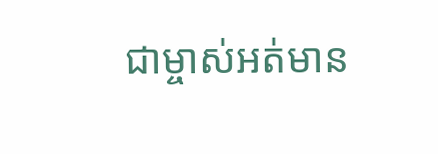ជាម្ចាស់អត់មាន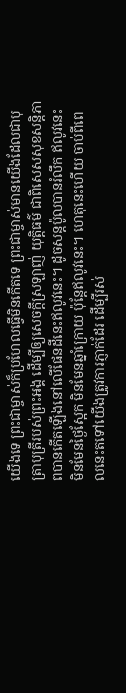យើងទេ ព្រះជាម្ចាស់ក៏ប្រហែលធ្វើមិនកើតទេ ព្រះជាម្ចាស់មានយើងដែលជាបុត្រាបុត្រីរបស់ព្រះអង្គ ដើម្បីឲ្យសេចក្ដីស្រឡាញ់ យុតិ្តធម៌ ជាពិសេសសុខសន្តិភាពបានកើតឡើងនៅលើផែនដីនេះឥលូវនេះ។ ដូចសន្តប៉ូលបានរំលឹក ឥលូវនេះមិនមែនថ្ងៃស្អែក មិនមែនឆ្នាំក្រោយ ប៉ុន្តែឥលូវនេះ។ ហេតុនេះហើយ ចាប់ពីពេលនេះតទៅយើងត្រូវការភ្ញាក់ដែរ ដើម្បីរស់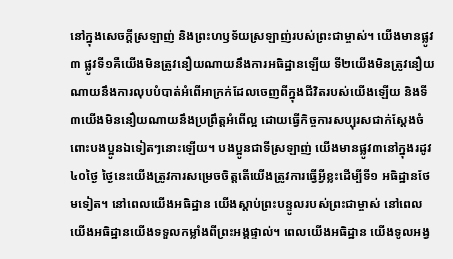នៅក្នុងសេចក្ដីស្រឡាញ់ និងព្រះហឫទ័យស្រឡាញ់របស់ព្រះជាម្ចាស់។ យើងមានផ្លូវ៣ ផ្លូវទី១គឺយើងមិនត្រូវនឿយណាយនឹងការអធិដ្ឋានឡើយ ទី២យើងមិនត្រូវនឿយណាយនឹងការលុបបំបាត់អំពើអាក្រក់ដែលចេញពីក្នុងជីវិតរបស់យើងឡើយ និងទី៣យើងមិននឿយណាយនឹងប្រព្រឹត្តអំពើល្អ ដោយធ្វើកិច្ចការសប្បុរសជាក់ស្ដែងចំពោះបងប្អូនឯទៀតៗនោះឡើយ។ បងប្អូនជាទីស្រឡាញ់ យើងមានផ្លូវ៣នៅក្នុងរដូវ៤០ថ្ងៃ ថ្ងៃនេះយើងត្រូវការសម្រេចចិត្តតើយើងត្រូវការធ្វើអ្វីខ្លះដើម្បីទី១ អធិដ្ឋានថែមទៀត។ នៅពេលយើងអធិដ្ឋាន យើងស្ដាប់ព្រះបន្ទូលរបស់ព្រះជាម្ចាស់ នៅពេលយើងអធិដ្ឋានយើងទទួលកម្លាំងពីព្រះអង្គផ្ទាល់។ ពេលយើងអធិដ្ឋាន យើងទូលអង្វ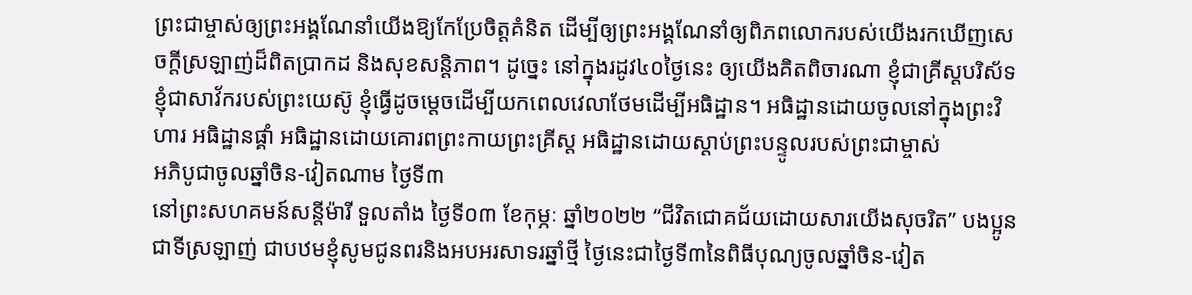ព្រះជាម្ចាស់ឲ្យព្រះអង្គណែនាំយើងឱ្យកែប្រែចិត្តគំនិត ដើម្បីឲ្យព្រះអង្គណែនាំឲ្យពិភពលោករបស់យើងរកឃើញសេចក្ដីស្រឡាញ់ដ៏ពិតប្រាកដ និងសុខសន្តិភាព។ ដូច្នេះ នៅក្នុងរដូវ៤០ថ្ងៃនេះ ឲ្យយើងគិតពិចារណា ខ្ញុំជាគ្រីស្តបរិស័ទ ខ្ញុំជាសាវ័ករបស់ព្រះយេស៊ូ ខ្ញុំធ្វើដូចម្ដេចដើម្បីយកពេលវេលាថែមដើម្បីអធិដ្ឋាន។ អធិដ្ឋានដោយចូលនៅក្នុងព្រះវិហារ អធិដ្ឋានផ្គាំ អធិដ្ឋានដោយគោរពព្រះកាយព្រះគ្រីស្ត អធិដ្ឋានដោយស្ដាប់ព្រះបន្ទូលរបស់ព្រះជាម្ចាស់
អភិបូជាចូលឆ្នាំចិន-វៀតណាម ថ្ងៃទី៣
នៅព្រះសហគមន៍សន្តីម៉ារី ទួលតាំង ថ្ងៃទី០៣ ខែកុម្ភៈ ឆ្នាំ២០២២ “ជីវិតជោគជ័យដោយសារយើងសុចរិត” បងប្អូនជាទីស្រឡាញ់ ជាបឋមខ្ញុំសូមជូនពរនិងអបអរសាទរឆ្នាំថ្មី ថ្ងៃនេះជាថ្ងៃទី៣នៃពិធីបុណ្យចូលឆ្នាំចិន-វៀត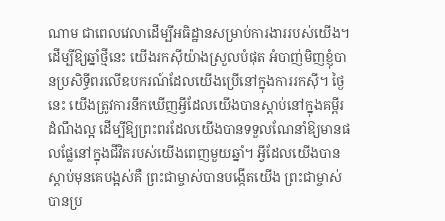ណាម ជាពេលវេលាដើម្បីអធិដ្ឋានសម្រាប់ការងាររបស់យើង។ ដើម្បីឱ្យឆ្នាំថ្មីនេះ យើងរកស៊ីយ៉ាងស្រួលបំផុត អំបាញ់មិញខ្ញុំបានប្រសិទ្ធីពរលើឧបករណ៍ដែលយើងប្រើនៅក្នុងការរកស៊ី។ ថ្ងៃនេះ យើងត្រូវការនឹកឃើញអ្វីដែលយើងបានស្តាប់នៅក្នុងគម្ពីរដំណឹងល្អ ដើម្បីឱ្យព្រះពរដែលយើងបានទទួលណែនាំឱ្យមានផលផ្លែនៅក្នុងជីវិតរបស់យើងពេញមួយឆ្នាំ។ អ្វីដែលយើងបានស្តាប់មុនគេបង្អស់គឺ ព្រះជាម្ចាស់បានបង្កើតយើង ព្រះជាម្ចាស់បានប្រ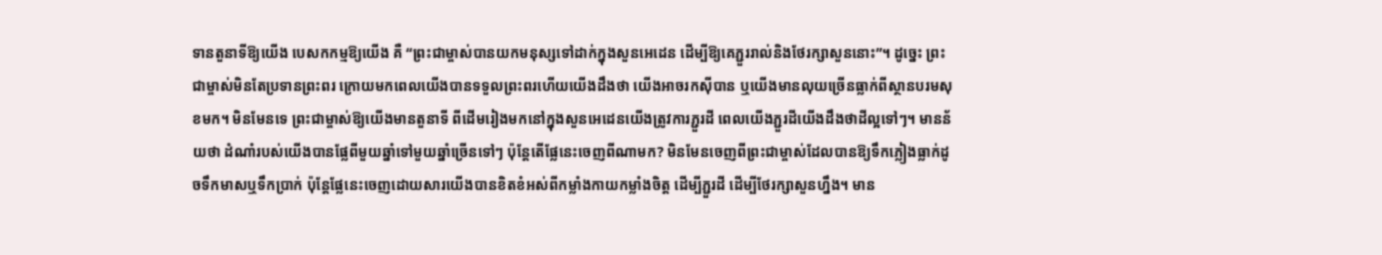ទានតួនាទីឱ្យយើង បេសកកម្មឱ្យយើង គឺ “ព្រះជាម្ចាស់បានយកមនុស្សទៅដាក់ក្នុងសួនអេដេន ដើម្បីឱ្យគេភ្ជួររាល់និងថែរក្សាសួននោះ”។ ដូច្នេះ ព្រះជាម្ចាស់មិនតែប្រទានព្រះពរ ក្រោយមកពេលយើងបានទទួលព្រះពរហើយយើងដឹងថា យើងអាចរកស៊ីបាន ឬយើងមានលុយច្រើនធ្លាក់ពីស្ថានបរមសុខមក។ មិនមែនទេ ព្រះជាម្ចាស់ឱ្យយើងមានតួនាទី ពីដើមរៀងមកនៅក្នុងសួនអេដេនយើងត្រូវការភ្ជួរដី ពេលយើងភ្ជួរដីយើងដឹងថាដីល្អទៅៗ។ មានន័យថា ដំណាំរបស់យើងបានផ្លែពីមួយឆ្នាំទៅមួយឆ្នាំច្រើនទៅៗ ប៉ុន្តែតើផ្លែនេះចេញពីណាមក? មិនមែនចេញពីព្រះជាម្ចាស់ដែលបានឱ្យទឹកភ្លៀងធ្លាក់ដូចទឹកមាសឬទឹកប្រាក់ ប៉ុន្តែផ្លែនេះចេញដោយសារយើងបានខិតខំអស់ពីកម្លាំងកាយកម្លាំងចិត្ត ដើម្បីភ្ជួរដី ដើម្បីថែរក្សាសួនហ្នឹង។ មាន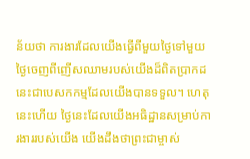ន័យថា ការងារដែលយើងធ្វើពីមួយថ្ងៃទៅមួយថ្ងៃចេញពីញើសឈាមរបស់យើងដ៏ពិតប្រាកដ នេះជាបេសកកម្មដែលយើងបានទទួល។ ហេតុនេះហើយ ថ្ងៃនេះដែលយើងអធិដ្ឋានសម្រាប់ការងាររបស់យើង យើងដឹងថាព្រះជាម្ចាស់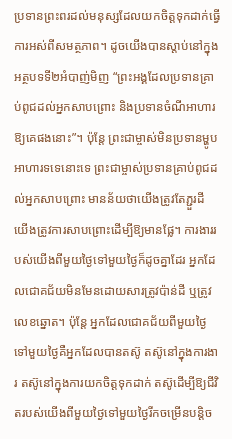ប្រទានព្រះពរដល់មនុស្សដែលយកចិត្តទុកដាក់ធ្វើការអស់ពីសមត្ថភាព។ ដូចយើងបានស្តាប់នៅក្នុងអត្ថបទទី២អំបាញ់មិញ “ព្រះអង្គដែលប្រទានគ្រាប់ពូជដល់អ្នកសាបព្រោះ និងប្រទានចំណីអាហារឱ្យគេផងនោះ”។ ប៉ុន្តែ ព្រះជាម្ចាស់មិនប្រទានម្ហូបអាហារទទេនោះទេ ព្រះជាម្ចាស់ប្រទានគ្រាប់ពូជដល់អ្នកសាបព្រោះ មានន័យថាយើងត្រូវតែភ្ជួរដី យើងត្រូវការសាបព្រោះដើម្បីឱ្យមានផ្លែ។ ការងាររបស់យើងពីមួយថ្ងៃទៅមួយថ្ងៃក៏ដូចគ្នាដែរ អ្នកដែលជោគជ័យមិនមែនដោយសារត្រូវប៉ាន់ដី ឬត្រូវលេខឆ្នោត។ ប៉ុន្តែ អ្នកដែលជោគជ័យពីមួយថ្ងៃទៅមួយថ្ងៃគឺអ្នកដែលបានតស៊ូ តស៊ូនៅក្នុងការងារ តស៊ូនៅក្នុងការយកចិត្តទុកដាក់ តស៊ូដើម្បីឱ្យជីវិតរបស់យើងពីមួយថ្ងៃទៅមួយថ្ងៃរីកចម្រើនបន្តិច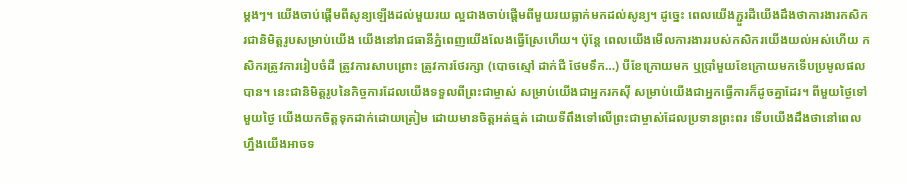ម្តងៗ។ យើងចាប់ផ្តើមពីសូន្យឡើងដល់មួយរយ ល្អជាងចាប់ផ្តើមពីមួយរយធ្លាក់មកដល់សូន្យ។ ដូច្នេះ ពេលយើងភ្ជួរដីយើងដឹងថាការងារកសិករជានិមិត្តរូបសម្រាប់យើង យើងនៅរាជធានីភ្នំពេញយើងលែងធ្វើស្រែហើយ។ ប៉ុន្តែ ពេលយើងមើលការងាររបស់កសិករយើងយល់អស់ហើយ កសិករត្រូវការរៀបចំដី ត្រូវការសាបព្រោះ ត្រូវការថែរក្សា (បោចស្មៅ ដាក់ជី ថែមទឹក…) បីខែក្រោយមក ឬប្រាំមួយខែក្រោយមកទើបប្រមូលផលបាន។ នេះជានិមិត្តរូបនៃកិច្ចការដែលយើងទទួលពីព្រះជាម្ចាស់ សម្រាប់យើងជាអ្នករកស៊ី សម្រាប់យើងជាអ្នកធ្វើការក៏ដូចគ្នាដែរ។ ពីមួយថ្ងៃទៅមួយថ្ងៃ យើងយកចិត្តទុកដាក់ដោយត្រៀម ដោយមានចិត្តអត់ធ្មត់ ដោយទីពឹងទៅលើព្រះជាម្ចាស់ដែលប្រទានព្រះពរ ទើបយើងដឹងថានៅពេលហ្នឹងយើងអាចទ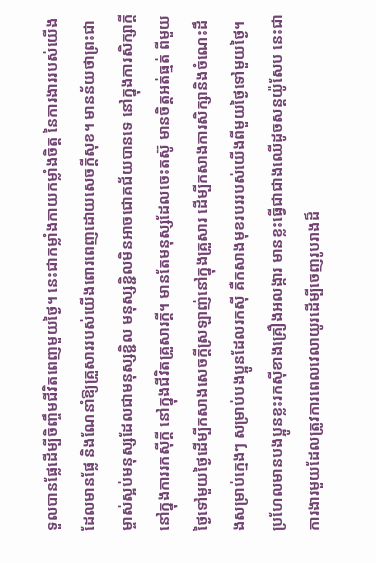ទួលបានផ្លែដើម្បីចិញ្ចឹមជីវិតពេញមួយថ្ងៃ។ នេះជាកម្លាំងកាយកម្លាំងចិត្ត នៃការងាររបស់យើងដែលមានផ្លែ និងណែនាំឱ្យគ្រួសាររបស់យើងពោរពេញដោយសេចក្តីសុខ។ មានន័យថាព្រះជាម្ចាស់ស្អប់មនុស្សដែលជាមនុស្សខ្ជិល មនុស្សខ្ជិលមិនអាចជោគជ័យបានទេ នៅក្នុងការសិក្សាក្តី នៅក្នុងការរកស៊ីក្តី នៅក្នុងជីវិតគ្រួសារក្តី។ មានតែមនុស្សដែលចេះតស៊ូ មានចិត្តអត់ធ្មត់ ពីមួយថ្ងៃទៅមួយថ្ងៃដើម្បីកសាងសេចក្តីស្រឡាញ់នៅក្នុងគ្រួសារ ដើម្បីកសាងការសិក្សានិងចំណេះដឹងសម្រាប់ក្មេងៗ សម្រាប់បងប្អូនដែលរកស៊ី គឺកសាងមុខរបររបស់យើងពីមួយថ្ងៃទៅមួយថ្ងៃ។ ប្រហែលមានបងប្អូនខ្លះរកស៊ីខាងគ្រឿងអលង្ការ មានខ្លះធ្វើជាជាងឈើដូចសន្តយ៉ូសែប នេះជាការងារមួយដែលត្រូវការពេលវេលាយូរដើម្បីចេញរូបរាងដ៏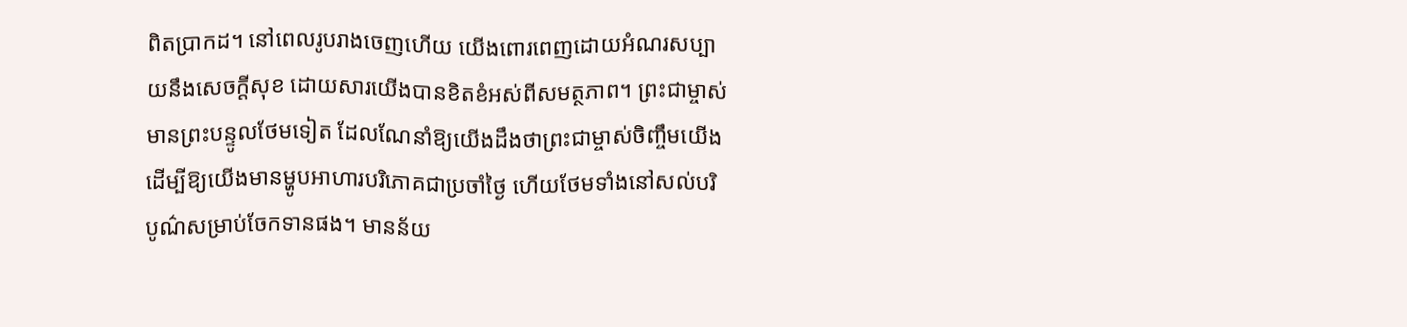ពិតប្រាកដ។ នៅពេលរូបរាងចេញហើយ យើងពោរពេញដោយអំណរសប្បាយនឹងសេចក្តីសុខ ដោយសារយើងបានខិតខំអស់ពីសមត្ថភាព។ ព្រះជាម្ចាស់មានព្រះបន្ទូលថែមទៀត ដែលណែនាំឱ្យយើងដឹងថាព្រះជាម្ចាស់ចិញ្ចឹមយើង ដើម្បីឱ្យយើងមានម្ហូបអាហារបរិភោគជាប្រចាំថ្ងៃ ហើយថែមទាំងនៅសល់បរិបូណ៌សម្រាប់ចែកទានផង។ មានន័យ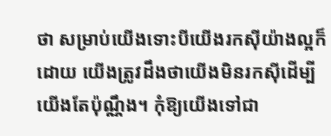ថា សម្រាប់យើងទោះបីយើងរកស៊ីយ៉ាងល្អក៏ដោយ យើងត្រូវដឹងថាយើងមិនរកស៊ីដើម្បីយើងតែប៉ុណ្ណឹង។ កុំឱ្យយើងទៅជា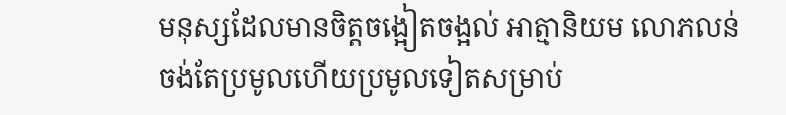មនុស្សដែលមានចិត្តចង្អៀតចង្អល់ អាត្មានិយម លោភលន់ ចង់តែប្រមូលហើយប្រមូលទៀតសម្រាប់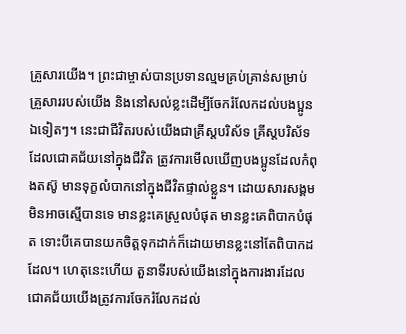គ្រួសារយើង។ ព្រះជាម្ចាស់បានប្រទានល្មមគ្រប់គ្រាន់សម្រាប់គ្រួសាររបស់យើង និងនៅសល់ខ្លះដើម្បីចែករំលែកដល់បងប្អូនឯទៀតៗ។ នេះជាជីវិតរបស់យើងជាគ្រីស្តបរិស័ទ គ្រីស្តបរិស័ទដែលជោគជ័យនៅក្នុងជីវិត ត្រូវការមើលឃើញបងប្អូនដែលកំពុងតស៊ូ មានទុក្ខលំបាកនៅក្នុងជីវិតផ្ទាល់ខ្លួន។ ដោយសារសង្គមមិនអាចស្មើបានទេ មានខ្លះគេស្រួលបំផុត មានខ្លះគេពិបាកបំផុត ទោះបីគេបានយកចិត្តទុកដាក់ក៏ដោយមានខ្លះនៅតែពិបាកដដែល។ ហេតុនេះហើយ តួនាទីរបស់យើងនៅក្នុងការងារដែលជោគជ័យយើងត្រូវការចែករំលែកដល់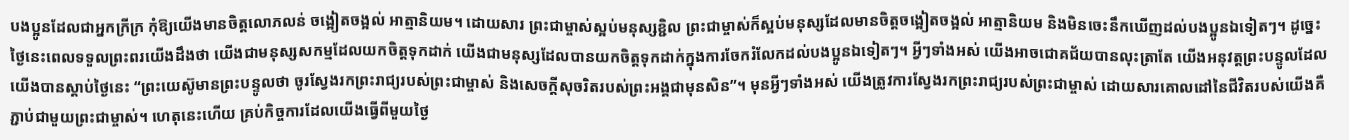បងប្អូនដែលជាអ្នកក្រីក្រ កុំឱ្យយើងមានចិត្តលោភលន់ ចង្អៀតចង្អល់ អាត្មានិយម។ ដោយសារ ព្រះជាម្ចាស់ស្អប់មនុស្សខ្ជិល ព្រះជាម្ចាស់ក៏ស្អប់មនុស្សដែលមានចិត្តចង្អៀតចង្អល់ អាត្មានិយម និងមិនចេះនឹកឃើញដល់បងប្អូនឯទៀតៗ។ ដូច្នេះ ថ្ងៃនេះពេលទទួលព្រះពរយើងដឹងថា យើងជាមនុស្សសកម្មដែលយកចិត្តទុកដាក់ យើងជាមនុស្សដែលបានយកចិត្តទុកដាក់ក្នុងការចែករំលែកដល់បងប្អូនឯទៀតៗ។ អ្វីៗទាំងអស់ យើងអាចជោគជ័យបានលុះត្រាតែ យើងអនុវត្តព្រះបន្ទូលដែលយើងបានស្តាប់ថ្ងៃនេះ “ព្រះយេស៊ូមានព្រះបន្ទូលថា ចូរស្វែងរកព្រះរាជ្យរបស់ព្រះជាម្ចាស់ និងសេចក្តីសុចរិតរបស់ព្រះអង្គជាមុនសិន”។ មុនអ្វីៗទាំងអស់ យើងត្រូវការស្វែងរកព្រះរាជ្យរបស់ព្រះជាម្ចាស់ ដោយសារគោលដៅនៃជីវិតរបស់យើងគឺភ្ជាប់ជាមួយព្រះជាម្ចាស់។ ហេតុនេះហើយ គ្រប់កិច្ចការដែលយើងធ្វើពីមួយថ្ងៃ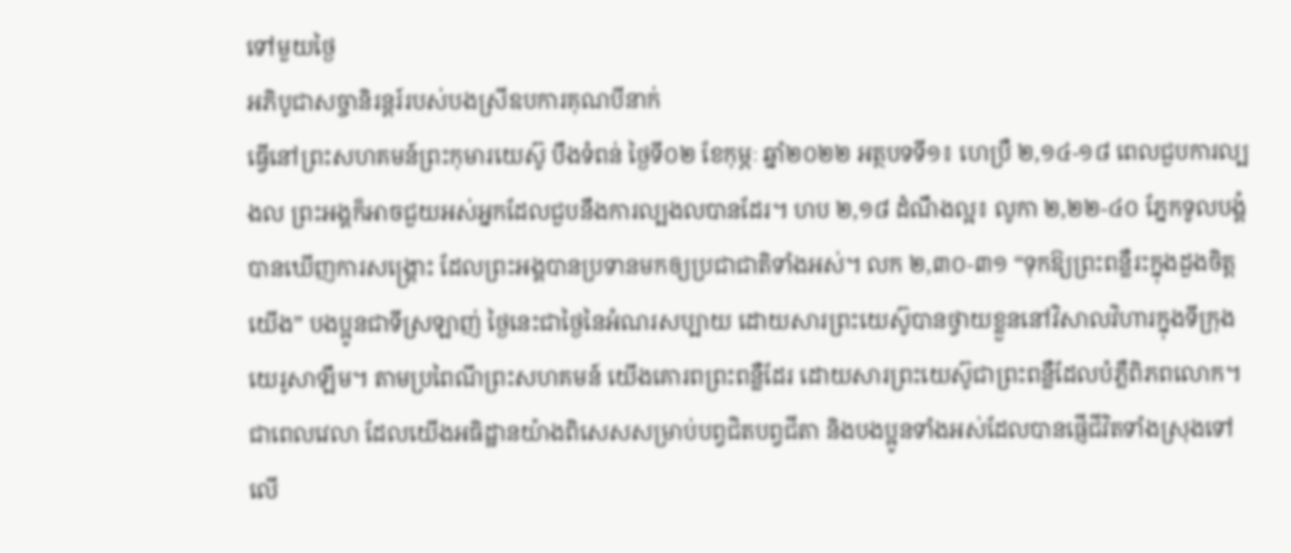ទៅមួយថ្ងៃ
អភិបូជាសច្ចានិរន្តរ៍របស់បងស្រីឧបការគុណបីនាក់
ធ្វើនៅព្រះសហគមន៍ព្រះកុមារយេស៊ូ បឹងទំពន់ ថ្ងៃទី០២ ខែកុម្ភៈ ឆ្នាំ២០២២ អត្ថបទទី១៖ ហេប្រឺ ២,១៤-១៨ ពេលជួបការល្បងល ព្រះអង្គក៏អាចជួយអស់អ្នកដែលជួបនឹងការល្បងលបានដែរ។ ហប ២,១៨ ដំណឹងល្អ៖ លូកា ២,២២-៤០ ភ្នែកទូលបង្គំបានឃើញការសង្គ្រោះ ដែលព្រះអង្គបានប្រទានមកឲ្យប្រជាជាតិទាំងអស់។ លក ២,៣០-៣១ “ទុកឱ្យព្រះពន្លឺរះក្នុងដួងចិត្តយើង” បងប្អូនជាទីស្រឡាញ់ ថ្ងៃនេះជាថ្ងៃនៃអំណរសប្បាយ ដោយសារព្រះយេស៊ូបានថ្វាយខ្លួននៅវិសាលវិហារក្នុងទីក្រុងយេរូសាឡឹម។ តាមប្រពៃណីព្រះសហគមន៍ យើងគោរពព្រះពន្លឺដែរ ដោយសារព្រះយេស៊ូជាព្រះពន្លឺដែលបំភ្លឺពិភពលោក។ ជាពេលវេលា ដែលយើងអធិដ្ឋានយ៉ាងពិសេសសម្រាប់បព្វជិតបព្វជីតា និងបងប្អូនទាំងអស់ដែលបានផ្ញើជីវិតទាំងស្រុងទៅលើ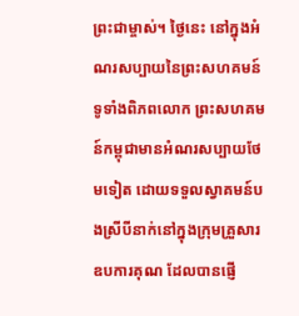ព្រះជាម្ចាស់។ ថ្ងៃនេះ នៅក្នុងអំណរសប្បាយនៃព្រះសហគមន៍ទូទាំងពិភពលោក ព្រះសហគមន៍កម្ពុជាមានអំណរសប្បាយថែមទៀត ដោយទទួលស្វាគមន៍បងស្រីបីនាក់នៅក្នុងក្រុមគ្រួសារឧបការគុណ ដែលបានផ្ញើ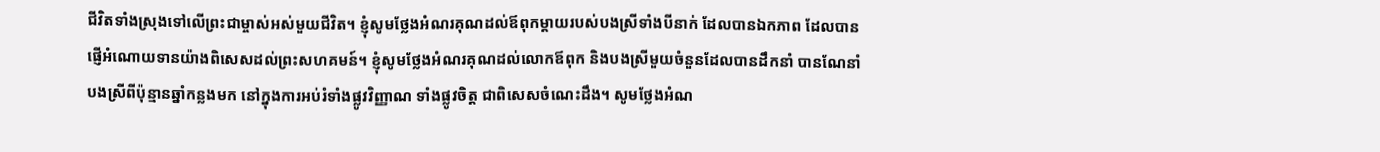ជីវិតទាំងស្រុងទៅលើព្រះជាម្ចាស់អស់មួយជីវិត។ ខ្ញុំសូមថ្លែងអំណរគុណដល់ឪពុកម្តាយរបស់បងស្រីទាំងបីនាក់ ដែលបានឯកភាព ដែលបានផ្ញើអំណោយទានយ៉ាងពិសេសដល់ព្រះសហគមន៍។ ខ្ញុំសូមថ្លែងអំណរគុណដល់លោកឪពុក និងបងស្រីមួយចំនួនដែលបានដឹកនាំ បានណែនាំបងស្រីពីប៉ុន្មានឆ្នាំកន្លងមក នៅក្នុងការអប់រំទាំងផ្លូវវិញ្ញាណ ទាំងផ្លូវចិត្ត ជាពិសេសចំណេះដឹង។ សូមថ្លែងអំណ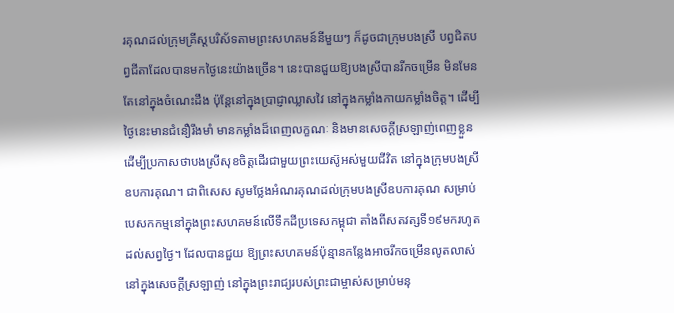រគុណដល់ក្រុមគ្រីស្តបរិស័ទតាមព្រះសហគមន៍នីមួយៗ ក៏ដូចជាក្រុមបងស្រី បព្វជិតបព្វជីតាដែលបានមកថ្ងៃនេះយ៉ាងច្រើន។ នេះបានជួយឱ្យបងស្រីបានរីកចម្រើន មិនមែនតែនៅក្នុងចំណេះដឹង ប៉ុន្តែនៅក្នុងប្រាជ្ញាឈ្លាសវៃ នៅក្នុងកម្លាំងកាយកម្លាំងចិត្ត។ ដើម្បីថ្ងៃនេះមានជំនឿរឹងមាំ មានកម្លាំងដ៏ពេញលក្ខណៈ និងមានសេចក្តីស្រឡាញ់ពេញខ្លួន ដើម្បីប្រកាសថាបងស្រីសុខចិត្តដើរជាមួយព្រះយេស៊ូអស់មួយជីវិត នៅក្នុងក្រុមបងស្រីឧបការគុណ។ ជាពិសេស សូមថ្លែងអំណរគុណដល់ក្រុមបងស្រីឧបការគុណ សម្រាប់បេសកកម្មនៅក្នុងព្រះសហគមន៍លើទឹកដីប្រទេសកម្ពុជា តាំងពីសតវត្សទី១៩មករហូតដល់សព្វថ្ងៃ។ ដែលបានជួយ ឱ្យព្រះសហគមន៍ប៉ុន្មានកន្លែងអាចរីកចម្រើនលូតលាស់នៅក្នុងសេចក្តីស្រឡាញ់ នៅក្នុងព្រះរាជ្យរបស់ព្រះជាម្ចាស់សម្រាប់មនុ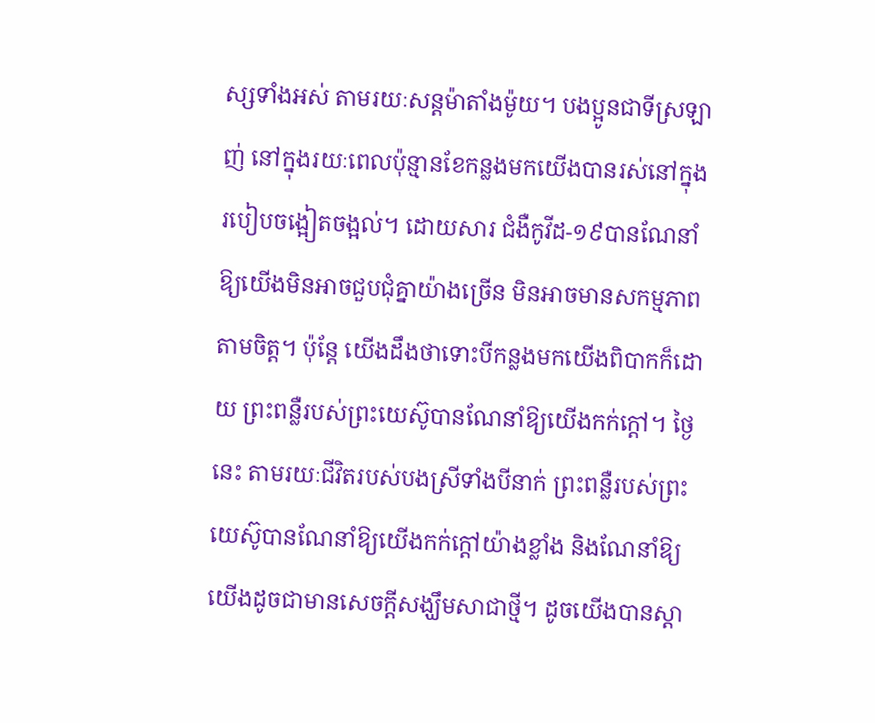ស្សទាំងអស់ តាមរយៈសន្តម៉ាតាំងម៉ូយ។ បងប្អូនជាទីស្រឡាញ់ នៅក្នុងរយៈពេលប៉ុន្មានខែកន្លងមកយើងបានរស់នៅក្នុងរបៀបចង្អៀតចង្អល់។ ដោយសារ ជំងឺកូវីដ-១៩បានណែនាំឱ្យយើងមិនអាចជួបជុំគ្នាយ៉ាងច្រើន មិនអាចមានសកម្មភាពតាមចិត្ត។ ប៉ុន្តែ យើងដឹងថាទោះបីកន្លងមកយើងពិបាកក៏ដោយ ព្រះពន្លឺរបស់ព្រះយេស៊ូបានណែនាំឱ្យយើងកក់ក្តៅ។ ថ្ងៃនេះ តាមរយៈជីវិតរបស់បងស្រីទាំងបីនាក់ ព្រះពន្លឺរបស់ព្រះយេស៊ូបានណែនាំឱ្យយើងកក់ក្តៅយ៉ាងខ្លាំង និងណែនាំឱ្យយើងដូចជាមានសេចក្តីសង្ឃឹមសាជាថ្មី។ ដូចយើងបានស្តា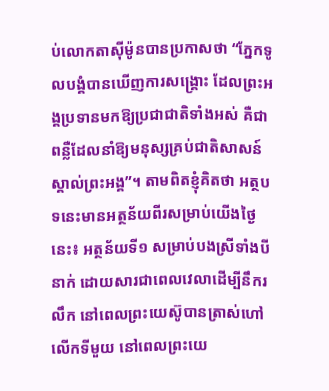ប់លោកតាស៊ីម៉ូនបានប្រកាសថា “ភ្នែកទូលបង្គំបានឃើញការសង្រ្គោះ ដែលព្រះអង្គប្រទានមកឱ្យប្រជាជាតិទាំងអស់ គឺជាពន្លឺដែលនាំឱ្យមនុស្សគ្រប់ជាតិសាសន៍ស្គាល់ព្រះអង្គ”។ តាមពិតខ្ញុំគិតថា អត្ថបទនេះមានអត្ថន័យពីរសម្រាប់យើងថ្ងៃនេះ៖ អត្ថន័យទី១ សម្រាប់បងស្រីទាំងបីនាក់ ដោយសារជាពេលវេលាដើម្បីនឹករលឹក នៅពេលព្រះយេស៊ូបានត្រាស់ហៅលើកទីមួយ នៅពេលព្រះយេ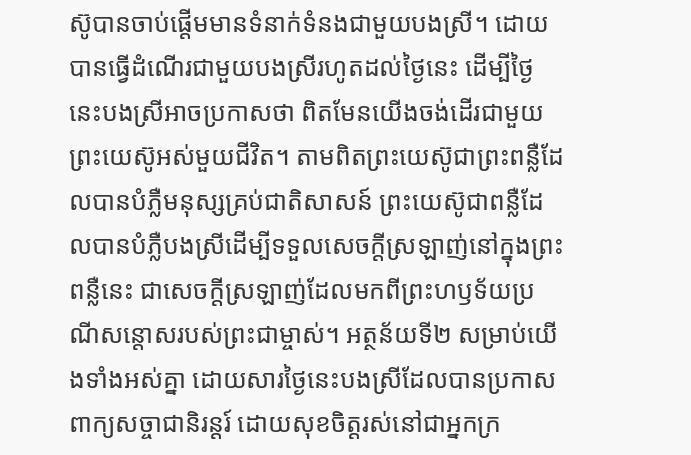ស៊ូបានចាប់ផ្តើមមានទំនាក់ទំនងជាមួយបងស្រី។ ដោយបានធ្វើដំណើរជាមួយបងស្រីរហូតដល់ថ្ងៃនេះ ដើម្បីថ្ងៃនេះបងស្រីអាចប្រកាសថា ពិតមែនយើងចង់ដើរជាមួយព្រះយេស៊ូអស់មួយជីវិត។ តាមពិតព្រះយេស៊ូជាព្រះពន្លឺដែលបានបំភ្លឺមនុស្សគ្រប់ជាតិសាសន៍ ព្រះយេស៊ូជាពន្លឺដែលបានបំភ្លឺបងស្រីដើម្បីទទួលសេចក្តីស្រឡាញ់នៅក្នុងព្រះពន្លឺនេះ ជាសេចក្តីស្រឡាញ់ដែលមកពីព្រះហឫទ័យប្រណីសន្តោសរបស់ព្រះជាម្ចាស់។ អត្ថន័យទី២ សម្រាប់យើងទាំងអស់គ្នា ដោយសារថ្ងៃនេះបងស្រីដែលបានប្រកាសពាក្យសច្ចាជានិរន្តរ៍ ដោយសុខចិត្តរស់នៅជាអ្នកក្រ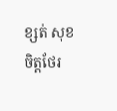ខ្សត់ សុខចិត្តថែរ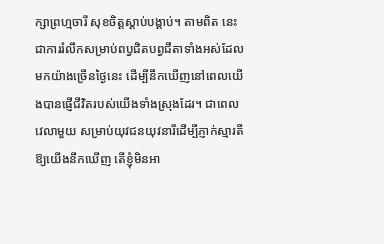ក្សាព្រហ្មចារី សុខចិត្តស្តាប់បង្គាប់។ តាមពិត នេះជាការរំលឹកសម្រាប់ពប្វជិតបព្វជីតាទាំងអស់ដែលមកយ៉ាងច្រើនថ្ងៃនេះ ដើម្បីនឹកឃើញនៅពេលយើងបានផ្ញើជីវិតរបស់យើងទាំងស្រុងដែរ។ ជាពេលវេលាមួយ សម្រាប់យុវជនយុវនារីដើម្បីភ្ញាក់ស្មារតី ឱ្យយើងនឹកឃើញ តើខ្ញុំមិនអា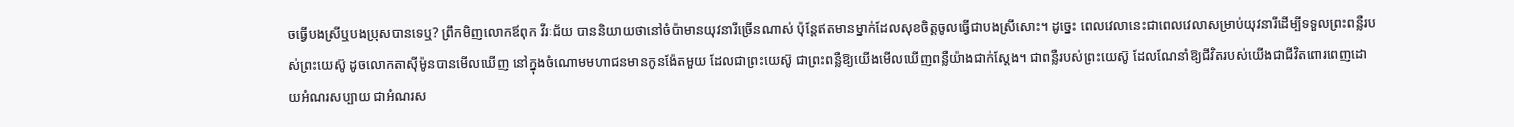ចធ្វើបងស្រីឬបងប្រុសបានទេឬ? ព្រឹកមិញលោកឪពុក វីរៈជ័យ បាននិយាយថានៅចំប៉ាមានយុវនារីច្រើនណាស់ ប៉ុន្តែឥតមានម្នាក់ដែលសុខចិត្តចូលធ្វើជាបងស្រីសោះ។ ដូច្នេះ ពេលវេលានេះជាពេលវេលាសម្រាប់យុវនារីដើម្បីទទួលព្រះពន្លឺរបស់ព្រះយេស៊ូ ដូចលោកតាស៊ីម៉ូនបានមើលឃើញ នៅក្នុងចំណោមមហាជនមានកូនង៉ែតមួយ ដែលជាព្រះយេស៊ូ ជាព្រះពន្លឺឱ្យយើងមើលឃើញពន្លឺយ៉ាងជាក់ស្តែង។ ជាពន្លឺរបស់ព្រះយេស៊ូ ដែលណែនាំឱ្យជីវិតរបស់យើងជាជីវិតពោរពេញដោយអំណរសប្បាយ ជាអំណរស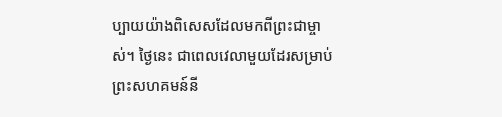ប្បាយយ៉ាងពិសេសដែលមកពីព្រះជាម្ចាស់។ ថ្ងៃនេះ ជាពេលវេលាមួយដែរសម្រាប់ព្រះសហគមន៍នី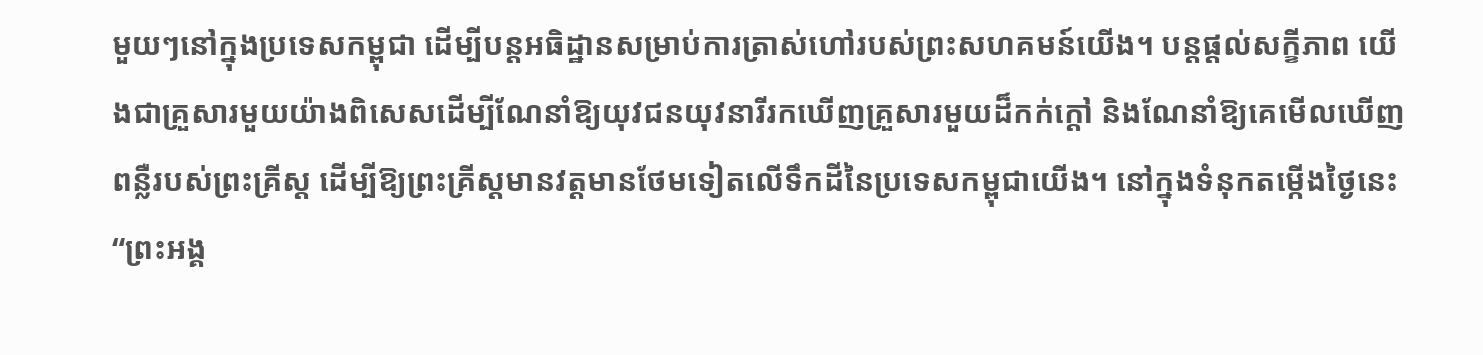មួយៗនៅក្នុងប្រទេសកម្ពុជា ដើម្បីបន្តអធិដ្ឋានសម្រាប់ការត្រាស់ហៅរបស់ព្រះសហគមន៍យើង។ បន្តផ្តល់សក្ខីភាព យើងជាគ្រួសារមួយយ៉ាងពិសេសដើម្បីណែនាំឱ្យយុវជនយុវនារីរកឃើញគ្រួសារមួយដ៏កក់ក្តៅ និងណែនាំឱ្យគេមើលឃើញពន្លឺរបស់ព្រះគ្រីស្ត ដើម្បីឱ្យព្រះគ្រីស្តមានវត្តមានថែមទៀតលើទឹកដីនៃប្រទេសកម្ពុជាយើង។ នៅក្នុងទំនុកតម្កើងថ្ងៃនេះ “ព្រះអង្គ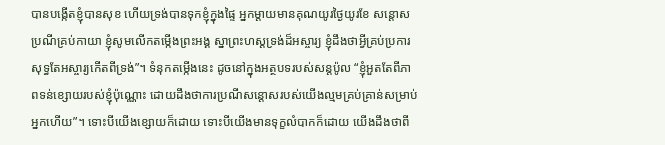បានបង្កើតខ្ញុំបានសុខ ហើយទ្រង់បានទុកខ្ញុំក្នុងផ្ទៃ អ្នកម្តាយមានគុណយូរថ្ងៃយូរខែ សន្តោសប្រណីគ្រប់កាយា ខ្ញុំសូមលើកតម្កើងព្រះអង្គ ស្នាព្រះហស្តទ្រង់ដ៏អស្ចារ្យ ខ្ញុំដឹងថាអ្វីគ្រប់ប្រការ សុទ្ធតែអស្ចារ្យកើតពីទ្រង់”។ ទំនុកតម្កើងនេះ ដូចនៅក្នុងអត្ថបទរបស់សន្តប៉ូល “ខ្ញុំអួតតែពីភាពទន់ខ្សោយរបស់ខ្ញុំប៉ុណ្ណោះ ដោយដឹងថាការប្រណីសន្តោសរបស់យើងល្មមគ្រប់គ្រាន់សម្រាប់អ្នកហើយ”។ ទោះបីយើងខ្សោយក៏ដោយ ទោះបីយើងមានទុក្ខលំបាកក៏ដោយ យើងដឹងថាពី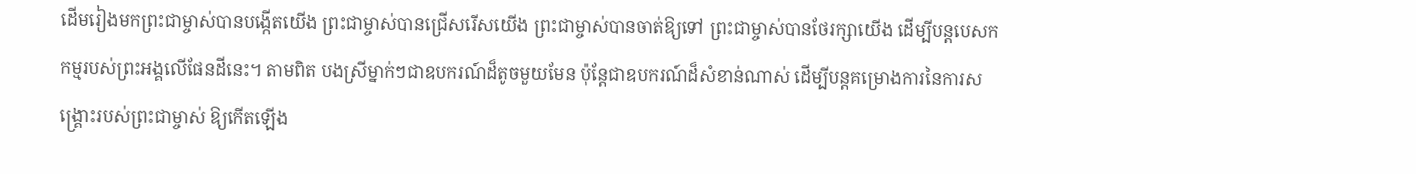ដើមរៀងមកព្រះជាម្ចាស់បានបង្កើតយើង ព្រះជាម្ចាស់បានជ្រើសរើសយើង ព្រះជាម្ចាស់បានចាត់ឱ្យទៅ ព្រះជាម្ចាស់បានថែរក្សាយើង ដើម្បីបន្តបេសកកម្មរបស់ព្រះអង្គលើផែនដីនេះ។ តាមពិត បងស្រីម្នាក់ៗជាឧបករណ៍ដ៏តូចមួយមែន ប៉ុន្តែជាឧបករណ៍ដ៏សំខាន់ណាស់ ដើម្បីបន្តគម្រោងការនៃការសង្រ្គោះរបស់ព្រះជាម្ចាស់ ឱ្យកើតឡើង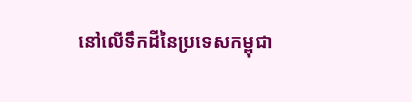នៅលើទឹកដីនៃប្រទេសកម្ពុជា